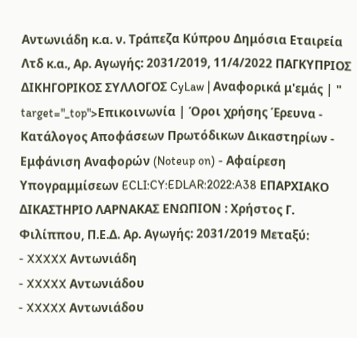Αντωνιάδη κ.α. ν. Τράπεζα Κύπρου Δημόσια Εταιρεία Λτδ κ.α., Αρ. Αγωγής: 2031/2019, 11/4/2022 ΠΑΓΚΥΠΡΙΟΣ ΔΙΚΗΓΟΡΙΚΟΣ ΣΥΛΛΟΓΟΣ CyLaw | Αναφορικά μ'εμάς | " target="_top">Επικοινωνία | Όροι χρήσης Έρευνα - Κατάλογος Αποφάσεων Πρωτόδικων Δικαστηρίων - Εμφάνιση Αναφορών (Noteup on) - Αφαίρεση Υπογραμμίσεων ECLI:CY:EDLAR:2022:A38 ΕΠΑΡΧΙΑΚΟ ΔΙΚΑΣΤΗΡΙΟ ΛΑΡΝΑΚΑΣ ΕΝΩΠΙΟΝ : Χρήστος Γ. Φιλίππου, Π.Ε.Δ. Αρ. Αγωγής: 2031/2019 Μεταξύ:
- XXXXX Αντωνιάδη
- XXXXX Αντωνιάδου
- XXXXX Αντωνιάδου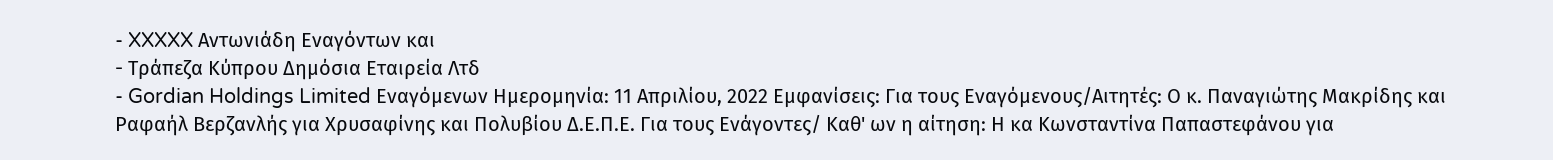- XXXXX Αντωνιάδη Εναγόντων και
- Τράπεζα Κύπρου Δημόσια Εταιρεία Λτδ
- Gordian Holdings Limited Εναγόμενων Ημερομηνία: 11 Απριλίου, 2022 Εμφανίσεις: Για τους Εναγόμενους/Αιτητές: Ο κ. Παναγιώτης Μακρίδης και Ραφαήλ Βερζανλής για Χρυσαφίνης και Πολυβίου Δ.Ε.Π.Ε. Για τους Ενάγοντες/ Καθ' ων η αίτηση: Η κα Κωνσταντίνα Παπαστεφάνου για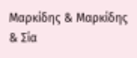Μαρκίδης & Μαρκίδης & Σία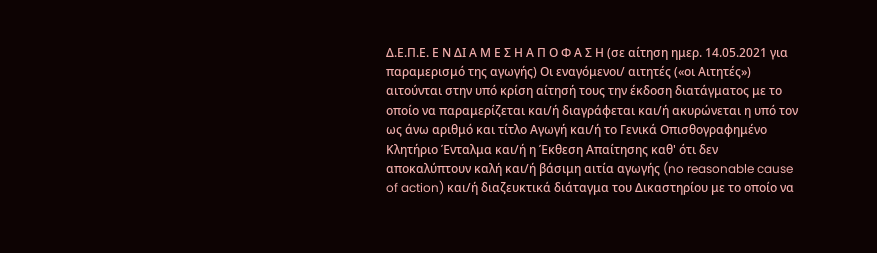Δ.Ε.Π.Ε. Ε Ν ΔΙ Α Μ Ε Σ Η Α Π Ο Φ Α Σ Η (σε αίτηση ημερ. 14.05.2021 για παραμερισμό της αγωγής) Οι εναγόμενοι/ αιτητές («οι Αιτητές») αιτούνται στην υπό κρίση αίτησή τους την έκδοση διατάγματος με το οποίο να παραμερίζεται και/ή διαγράφεται και/ή ακυρώνεται η υπό τον ως άνω αριθμό και τίτλο Αγωγή και/ή το Γενικά Οπισθογραφημένο Κλητήριο Ένταλμα και/ή η Έκθεση Απαίτησης καθ' ότι δεν αποκαλύπτουν καλή και/ή βάσιμη αιτία αγωγής (no reasonable cause of action) και/ή διαζευκτικά διάταγμα του Δικαστηρίου με το οποίο να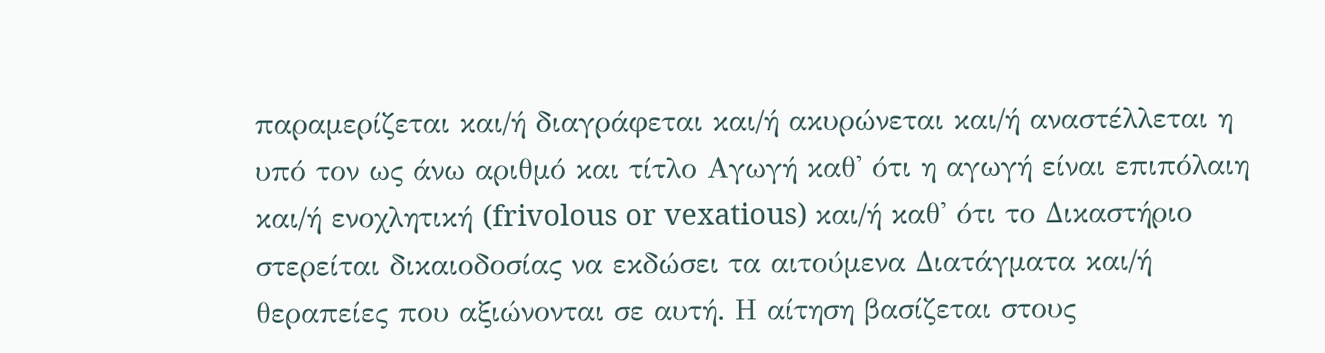παραμερίζεται και/ή διαγράφεται και/ή ακυρώνεται και/ή αναστέλλεται η υπό τον ως άνω αριθμό και τίτλο Αγωγή καθ' ότι η αγωγή είναι επιπόλαιη και/ή ενοχλητική (frivolous or vexatious) και/ή καθ' ότι το Δικαστήριο στερείται δικαιοδοσίας να εκδώσει τα αιτούμενα Διατάγματα και/ή θεραπείες που αξιώνονται σε αυτή. Η αίτηση βασίζεται στους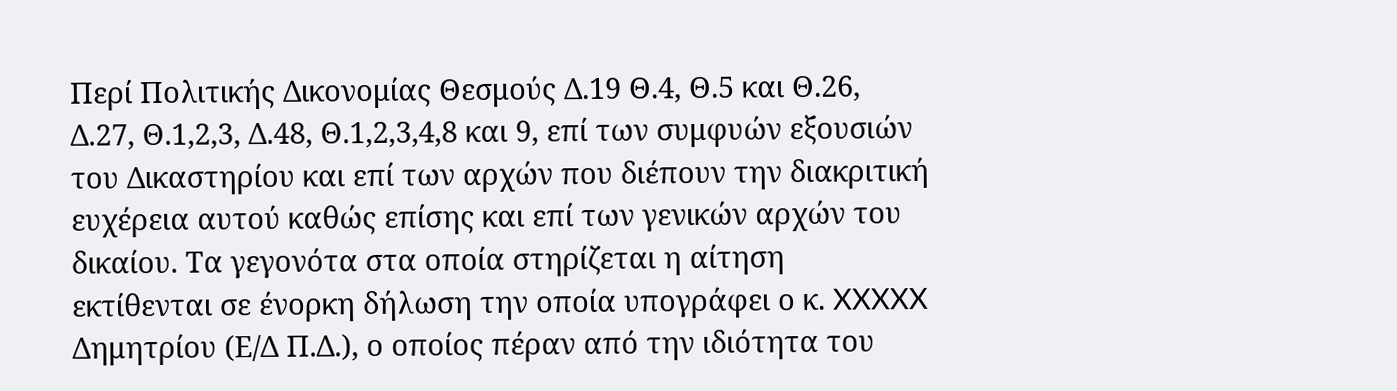Περί Πολιτικής Δικονομίας Θεσμούς Δ.19 Θ.4, Θ.5 και Θ.26, Δ.27, Θ.1,2,3, Δ.48, Θ.1,2,3,4,8 και 9, επί των συμφυών εξουσιών του Δικαστηρίου και επί των αρχών που διέπουν την διακριτική ευχέρεια αυτού καθώς επίσης και επί των γενικών αρχών του δικαίου. Τα γεγονότα στα οποία στηρίζεται η αίτηση εκτίθενται σε ένορκη δήλωση την οποία υπογράφει ο κ. XXXXX Δημητρίου (Ε/Δ Π.Δ.), ο οποίος πέραν από την ιδιότητα του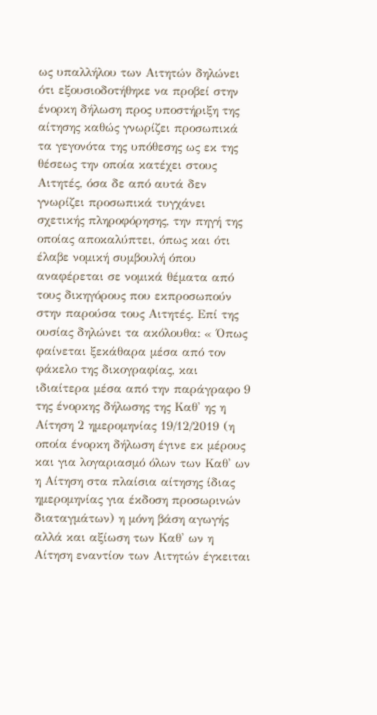ως υπαλλήλου των Αιτητών δηλώνει ότι εξουσιοδοτήθηκε να προβεί στην ένορκη δήλωση προς υποστήριξη της αίτησης καθώς γνωρίζει προσωπικά τα γεγονότα της υπόθεσης ως εκ της θέσεως την οποία κατέχει στους Αιτητές, όσα δε από αυτά δεν γνωρίζει προσωπικά τυγχάνει σχετικής πληροφόρησης, την πηγή της οποίας αποκαλύπτει, όπως και ότι έλαβε νομική συμβουλή όπου αναφέρεται σε νομικά θέματα από τους δικηγόρους που εκπροσωπούν στην παρούσα τους Αιτητές. Επί της ουσίας δηλώνει τα ακόλουθα: « Όπως φαίνεται ξεκάθαρα μέσα από τον φάκελο της δικογραφίας, και ιδιαίτερα μέσα από την παράγραφο 9 της ένορκης δήλωσης της Καθ' ης η Αίτηση 2 ημερομηνίας 19/12/2019 (η οποία ένορκη δήλωση έγινε εκ μέρους και για λογαριασμό όλων των Καθ' ων η Αίτηση στα πλαίσια αίτησης ίδιας ημερομηνίας για έκδοση προσωρινών διαταγμάτων) η μόνη βάση αγωγής αλλά και αξίωση των Καθ' ων η Αίτηση εναντίον των Αιτητών έγκειται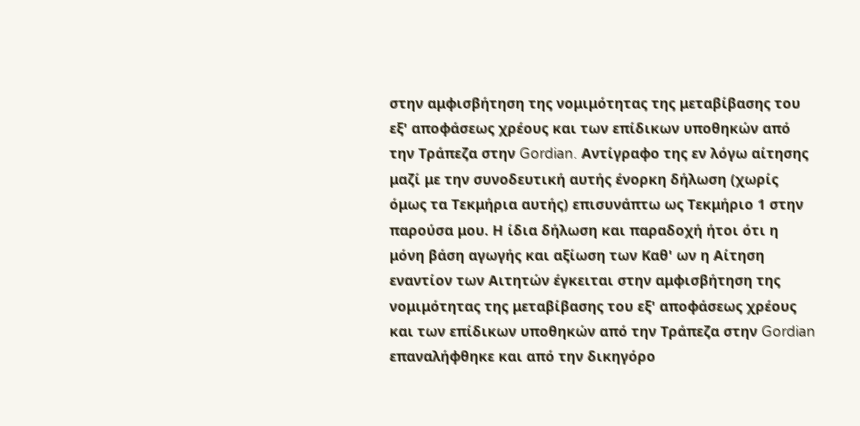στην αμφισβήτηση της νομιμότητας της μεταβίβασης του εξ' αποφάσεως χρέους και των επίδικων υποθηκών από την Τράπεζα στην Gordian. Αντίγραφο της εν λόγω αίτησης μαζί με την συνοδευτική αυτής ένορκη δήλωση (χωρίς όμως τα Τεκμήρια αυτής) επισυνάπτω ως Τεκμήριο 1 στην παρούσα μου. Η ίδια δήλωση και παραδοχή ήτοι ότι η μόνη βάση αγωγής και αξίωση των Καθ' ων η Αίτηση εναντίον των Αιτητών έγκειται στην αμφισβήτηση της νομιμότητας της μεταβίβασης του εξ' αποφάσεως χρέους και των επίδικων υποθηκών από την Τράπεζα στην Gordian επαναλήφθηκε και από την δικηγόρο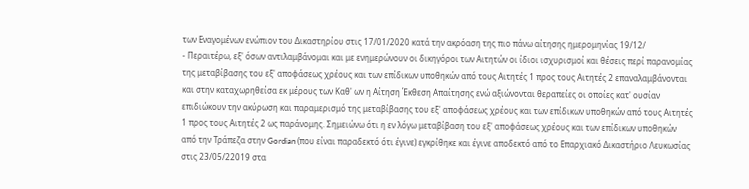των Εναγομένων ενώπιον του Δικαστηρίου στις 17/01/2020 κατά την ακρόαση της πιο πάνω αίτησης ημερομηνίας 19/12/
- Περαιτέρω, εξ' όσων αντιλαμβάνομαι και με ενημερώνουν οι δικηγόροι των Αιτητών οι ίδιοι ισχυρισμοί και θέσεις περί παρανομίας της μεταβίβασης του εξ' αποφάσεως χρέους και των επίδικων υποθηκών από τους Αιτητές 1 προς τους Αιτητές 2 επαναλαμβάνονται και στην καταχωρηθείσα εκ μέρους των Καθ' ων η Αίτηση Έκθεση Απαίτησης ενώ αξιώνονται θεραπείες οι οποίες κατ' ουσίαν επιδιώκουν την ακύρωση και παραμερισμό της μεταβίβασης του εξ' αποφάσεως χρέους και των επίδικων υποθηκών από τους Αιτητές 1 προς τους Αιτητές 2 ως παράνομης. Σημειώνω ότι η εν λόγω μεταβίβαση του εξ' αποφάσεως χρέους και των επίδικων υποθηκών από την Τράπεζα στην Gordian (που είναι παραδεκτό ότι έγινε) εγκρίθηκε και έγινε αποδεκτό από το Επαρχιακό Δικαστήριο Λευκωσίας στις 23/05/22019 στα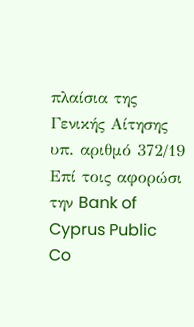πλαίσια της Γενικής Αίτησης υπ. αριθμό 372/19 Επί τοις αφορώσι την Bank of Cyprus Public Co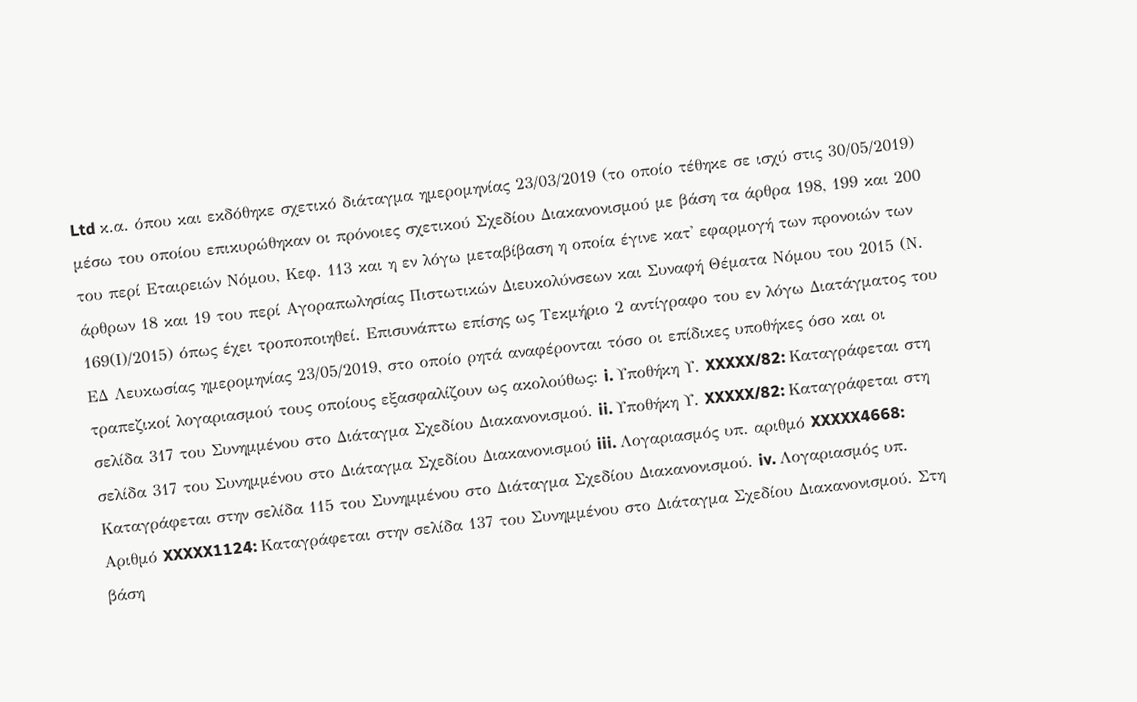Ltd κ.α. όπου και εκδόθηκε σχετικό διάταγμα ημερομηνίας 23/03/2019 (το οποίο τέθηκε σε ισχύ στις 30/05/2019) μέσω του οποίου επικυρώθηκαν οι πρόνοιες σχετικού Σχεδίου Διακανονισμού με βάση τα άρθρα 198, 199 και 200 του περί Εταιρειών Νόμου, Κεφ. 113 και η εν λόγω μεταβίβαση η οποία έγινε κατ' εφαρμογή των προνοιών των άρθρων 18 και 19 του περί Αγοραπωλησίας Πιστωτικών Διευκολύνσεων και Συναφή Θέματα Νόμου του 2015 (Ν. 169(Ι)/2015) όπως έχει τροποποιηθεί. Επισυνάπτω επίσης ως Τεκμήριο 2 αντίγραφο του εν λόγω Διατάγματος του ΕΔ Λευκωσίας ημερομηνίας 23/05/2019, στο οποίο ρητά αναφέρονται τόσο οι επίδικες υποθήκες όσο και οι τραπεζικοί λογαριασμού τους οποίους εξασφαλίζουν ως ακολούθως: i. Υποθήκη Υ. XXXXX/82: Καταγράφεται στη σελίδα 317 του Συνημμένου στο Διάταγμα Σχεδίου Διακανονισμού. ii. Υποθήκη Υ. XXXXX/82: Καταγράφεται στη σελίδα 317 του Συνημμένου στο Διάταγμα Σχεδίου Διακανονισμού iii. Λογαριασμός υπ. αριθμό XXXXX4668: Καταγράφεται στην σελίδα 115 του Συνημμένου στο Διάταγμα Σχεδίου Διακανονισμού. iv. Λογαριασμός υπ. Αριθμό XXXXX1124: Καταγράφεται στην σελίδα 137 του Συνημμένου στο Διάταγμα Σχεδίου Διακανονισμού. Στη βάση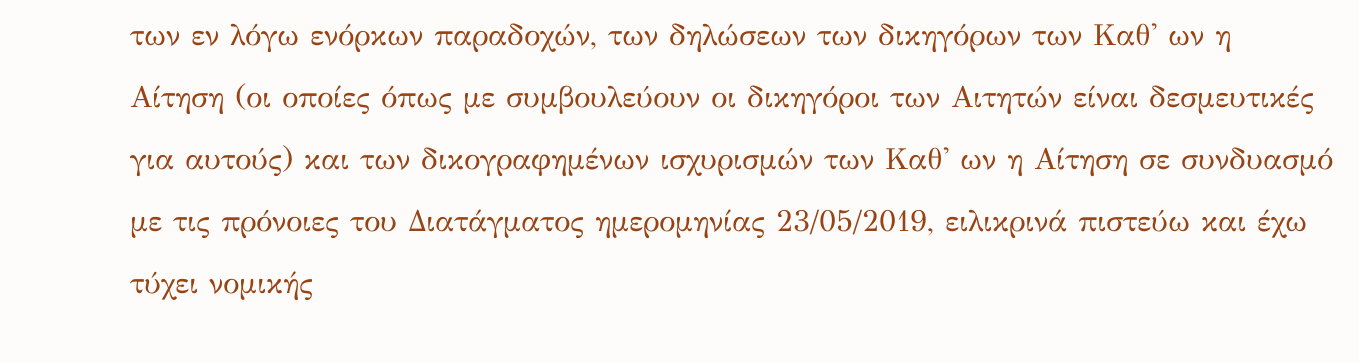των εν λόγω ενόρκων παραδοχών, των δηλώσεων των δικηγόρων των Καθ' ων η Αίτηση (οι οποίες όπως με συμβουλεύουν οι δικηγόροι των Αιτητών είναι δεσμευτικές για αυτούς) και των δικογραφημένων ισχυρισμών των Καθ' ων η Αίτηση σε συνδυασμό με τις πρόνοιες του Διατάγματος ημερομηνίας 23/05/2019, ειλικρινά πιστεύω και έχω τύχει νομικής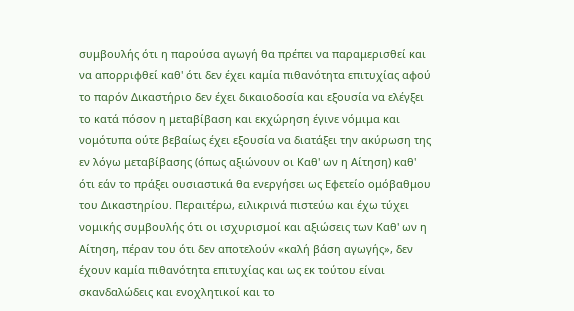συμβουλής ότι η παρούσα αγωγή θα πρέπει να παραμερισθεί και να απορριφθεί καθ' ότι δεν έχει καμία πιθανότητα επιτυχίας αφού το παρόν Δικαστήριο δεν έχει δικαιοδοσία και εξουσία να ελέγξει το κατά πόσον η μεταβίβαση και εκχώρηση έγινε νόμιμα και νομότυπα ούτε βεβαίως έχει εξουσία να διατάξει την ακύρωση της εν λόγω μεταβίβασης (όπως αξιώνουν οι Καθ' ων η Αίτηση) καθ' ότι εάν το πράξει ουσιαστικά θα ενεργήσει ως Εφετείο ομόβαθμου του Δικαστηρίου. Περαιτέρω, ειλικρινά πιστεύω και έχω τύχει νομικής συμβουλής ότι οι ισχυρισμοί και αξιώσεις των Καθ' ων η Αίτηση, πέραν του ότι δεν αποτελούν «καλή βάση αγωγής», δεν έχουν καμία πιθανότητα επιτυχίας και ως εκ τούτου είναι σκανδαλώδεις και ενοχλητικοί και το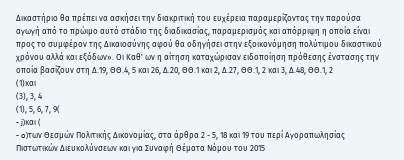Δικαστήριο θα πρέπει να ασκήσει την διακριτική του ευχέρεια παραμερίζοντας την παρούσα αγωγή από το πρώιμο αυτό στάδιο της διαδικασίας, παραμερισμός και απόρριψη η οποία είναι προς το συμφέρον της Δικαιοσύνης αφού θα οδηγήσει στην εξοικονόμηση πολύτιμου δικαστικού χρόνου αλλά και εξόδων». Οι Καθ' ων η αίτηση καταχώρισαν ειδοποίηση πρόθεσης ένστασης την οποία βασίζουν στη Δ.19, ΘΘ.4, 5 και 26, Δ.20, ΘΘ.1 και 2, Δ.27, ΘΘ.1, 2 και 3, Δ.48, ΘΘ.1, 2
(1)και
(3), 3, 4
(1), 5, 6, 7, 9(
- j)και (
- o)των Θεσμών Πολιτικής Δικονομίας, στα άρθρα 2 - 5, 18 και 19 του περί Αγοραπωλησίας Πιστωτικών Διευκολύνσεων και για Συναφή Θέματα Νόμου του 2015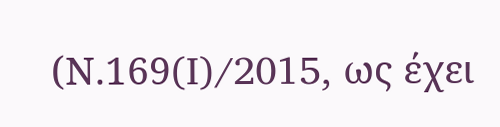(Ν.169(I)/2015, ως έχει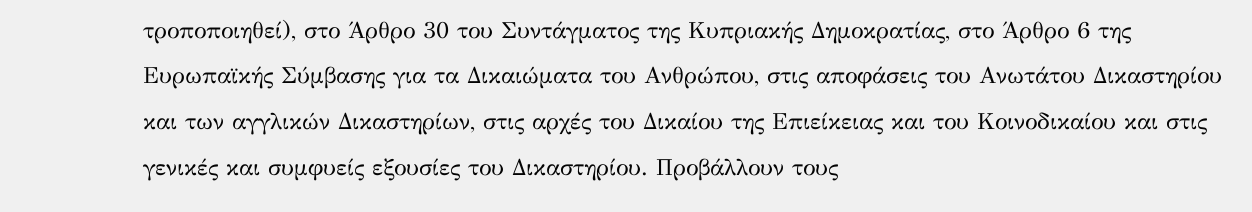τροποποιηθεί), στο Άρθρο 30 του Συντάγματος της Κυπριακής Δημοκρατίας, στο Άρθρο 6 της Ευρωπαϊκής Σύμβασης για τα Δικαιώματα του Ανθρώπου, στις αποφάσεις του Ανωτάτου Δικαστηρίου και των αγγλικών Δικαστηρίων, στις αρχές του Δικαίου της Επιείκειας και του Κοινοδικαίου και στις γενικές και συμφυείς εξουσίες του Δικαστηρίου. Προβάλλουν τους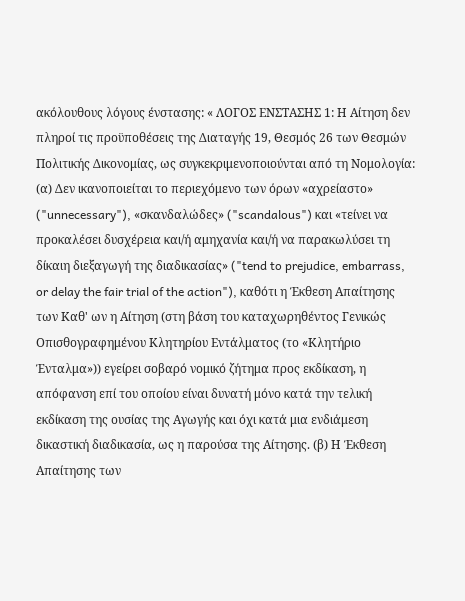ακόλουθους λόγους ένστασης: « ΛΟΓΟΣ ΕΝΣΤΑΣΗΣ 1: Η Αίτηση δεν πληροί τις προϋποθέσεις της Διαταγής 19, Θεσμός 26 των Θεσμών Πολιτικής Δικονομίας, ως συγκεκριμενοποιούνται από τη Νομολογία: (α) Δεν ικανοποιείται το περιεχόμενο των όρων «αχρείαστο» ("unnecessary"), «σκανδαλώδες» ("scandalous") και «τείνει να προκαλέσει δυσχέρεια και/ή αμηχανία και/ή να παρακωλύσει τη δίκαιη διεξαγωγή της διαδικασίας» ("tend to prejudice, embarrass, or delay the fair trial of the action"), καθότι η Έκθεση Απαίτησης των Καθ' ων η Αίτηση (στη βάση του καταχωρηθέντος Γενικώς Οπισθογραφημένου Κλητηρίου Εντάλματος (το «Κλητήριο Ένταλμα»)) εγείρει σοβαρό νομικό ζήτημα προς εκδίκαση, η απόφανση επί του οποίου είναι δυνατή μόνο κατά την τελική εκδίκαση της ουσίας της Αγωγής και όχι κατά μια ενδιάμεση δικαστική διαδικασία, ως η παρούσα της Αίτησης. (β) Η Έκθεση Απαίτησης των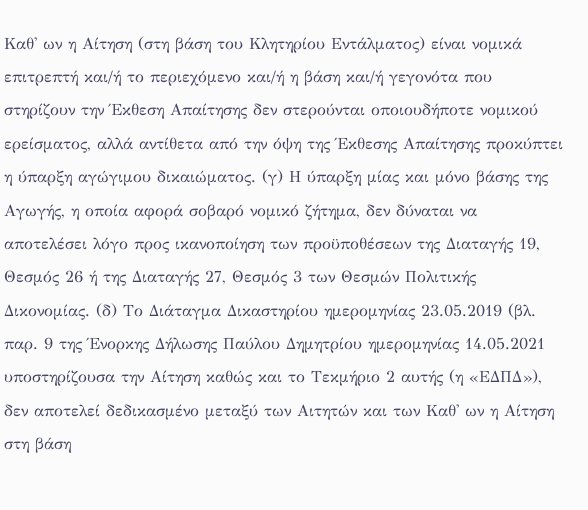Καθ' ων η Αίτηση (στη βάση του Κλητηρίου Εντάλματος) είναι νομικά επιτρεπτή και/ή το περιεχόμενο και/ή η βάση και/ή γεγονότα που στηρίζουν την Έκθεση Απαίτησης δεν στερούνται οποιουδήποτε νομικού ερείσματος, αλλά αντίθετα από την όψη της Έκθεσης Απαίτησης προκύπτει η ύπαρξη αγώγιμου δικαιώματος. (γ) Η ύπαρξη μίας και μόνο βάσης της Αγωγής, η οποία αφορά σοβαρό νομικό ζήτημα, δεν δύναται να αποτελέσει λόγο προς ικανοποίηση των προϋποθέσεων της Διαταγής 19, Θεσμός 26 ή της Διαταγής 27, Θεσμός 3 των Θεσμών Πολιτικής Δικονομίας. (δ) Το Διάταγμα Δικαστηρίου ημερομηνίας 23.05.2019 (βλ. παρ. 9 της Ένορκης Δήλωσης Παύλου Δημητρίου ημερομηνίας 14.05.2021 υποστηρίζουσα την Αίτηση καθώς και το Τεκμήριο 2 αυτής (η «ΕΔΠΔ»), δεν αποτελεί δεδικασμένο μεταξύ των Αιτητών και των Καθ' ων η Αίτηση στη βάση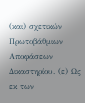(και) σχετικών Πρωτοβάθμιων Αποφάσεων Δικαστηρίου. (ε) Ως εκ των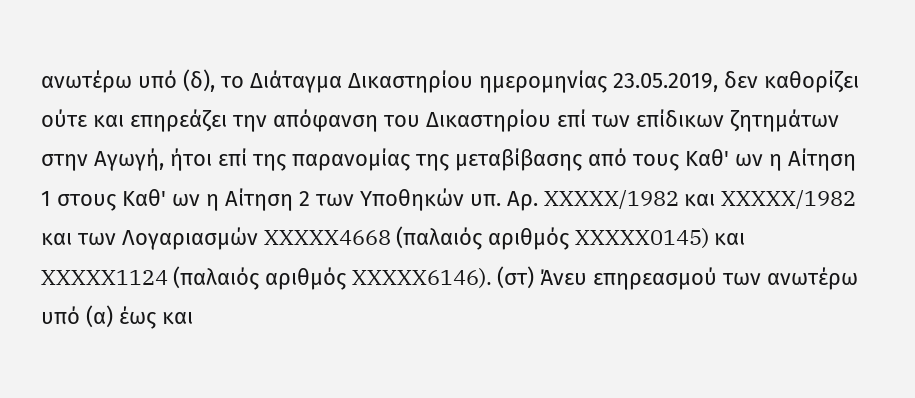ανωτέρω υπό (δ), το Διάταγμα Δικαστηρίου ημερομηνίας 23.05.2019, δεν καθορίζει ούτε και επηρεάζει την απόφανση του Δικαστηρίου επί των επίδικων ζητημάτων στην Αγωγή, ήτοι επί της παρανομίας της μεταβίβασης από τους Καθ' ων η Αίτηση 1 στους Καθ' ων η Αίτηση 2 των Υποθηκών υπ. Αρ. XXXXX/1982 και XXXXX/1982 και των Λογαριασμών XXXXX4668 (παλαιός αριθμός XXXXX0145) και XXXXX1124 (παλαιός αριθμός XXXXX6146). (στ) Άνευ επηρεασμού των ανωτέρω υπό (α) έως και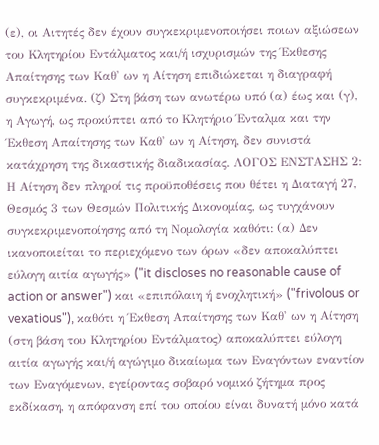(ε), οι Αιτητές δεν έχουν συγκεκριμενοποιήσει ποιων αξιώσεων του Κλητηρίου Εντάλματος και/ή ισχυρισμών της Έκθεσης Απαίτησης των Καθ' ων η Αίτηση επιδιώκεται η διαγραφή συγκεκριμένα. (ζ) Στη βάση των ανωτέρω υπό (α) έως και (γ), η Αγωγή, ως προκύπτει από το Κλητήριο Ένταλμα και την Έκθεση Απαίτησης των Καθ' ων η Αίτηση, δεν συνιστά κατάχρηση της δικαστικής διαδικασίας. ΛΟΓΟΣ ΕΝΣΤΑΣΗΣ 2: Η Αίτηση δεν πληροί τις προϋποθέσεις που θέτει η Διαταγή 27, Θεσμός 3 των Θεσμών Πολιτικής Δικονομίας, ως τυγχάνουν συγκεκριμενοποίησης από τη Νομολογία καθότι: (α) Δεν ικανοποιείται το περιεχόμενο των όρων «δεν αποκαλύπτει εύλογη αιτία αγωγής» ("it discloses no reasonable cause of action or answer") και «επιπόλαιη ή ενοχλητική» ("frivolous or vexatious"), καθότι η Έκθεση Απαίτησης των Καθ' ων η Αίτηση (στη βάση του Κλητηρίου Εντάλματος) αποκαλύπτει εύλογη αιτία αγωγής και/ή αγώγιμο δικαίωμα των Εναγόντων εναντίον των Εναγόμενων, εγείροντας σοβαρό νομικό ζήτημα προς εκδίκαση, η απόφανση επί του οποίου είναι δυνατή μόνο κατά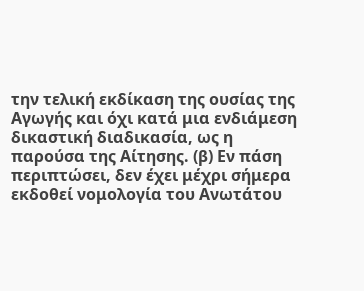την τελική εκδίκαση της ουσίας της Αγωγής και όχι κατά μια ενδιάμεση δικαστική διαδικασία, ως η παρούσα της Αίτησης. (β) Εν πάση περιπτώσει, δεν έχει μέχρι σήμερα εκδοθεί νομολογία του Ανωτάτου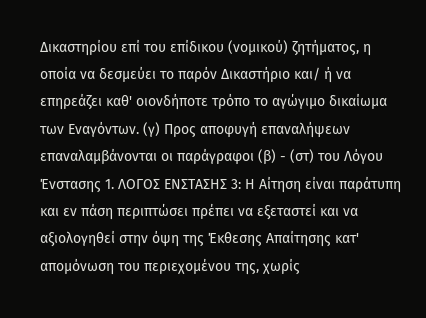Δικαστηρίου επί του επίδικου (νομικού) ζητήματος, η οποία να δεσμεύει το παρόν Δικαστήριο και/ ή να επηρεάζει καθ' οιονδήποτε τρόπο το αγώγιμο δικαίωμα των Εναγόντων. (γ) Προς αποφυγή επαναλήψεων επαναλαμβάνονται οι παράγραφοι (β) - (στ) του Λόγου Ένστασης 1. ΛΟΓΟΣ ΕΝΣΤΑΣΗΣ 3: Η Αίτηση είναι παράτυπη και εν πάση περιπτώσει πρέπει να εξεταστεί και να αξιολογηθεί στην όψη της Έκθεσης Απαίτησης κατ' απομόνωση του περιεχομένου της, χωρίς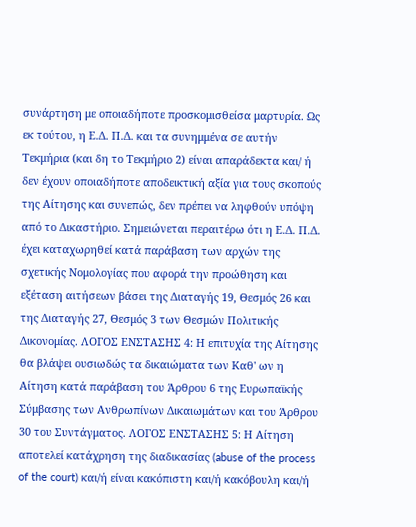συνάρτηση με οποιαδήποτε προσκομισθείσα μαρτυρία. Ως εκ τούτου, η Ε.Δ. Π.Δ. και τα συνημμένα σε αυτήν Τεκμήρια (και δη το Τεκμήριο 2) είναι απαράδεκτα και/ ή δεν έχουν οποιαδήποτε αποδεικτική αξία για τους σκοπούς της Αίτησης και συνεπώς, δεν πρέπει να ληφθούν υπόψη από το Δικαστήριο. Σημειώνεται περαιτέρω ότι η Ε.Δ. Π.Δ. έχει καταχωρηθεί κατά παράβαση των αρχών της σχετικής Νομολογίας που αφορά την προώθηση και εξέταση αιτήσεων βάσει της Διαταγής 19, Θεσμός 26 και της Διαταγής 27, Θεσμός 3 των Θεσμών Πολιτικής Δικονομίας. ΛΟΓΟΣ ΕΝΣΤΑΣΗΣ 4: Η επιτυχία της Αίτησης θα βλάψει ουσιωδώς τα δικαιώματα των Καθ' ων η Αίτηση κατά παράβαση του Άρθρου 6 της Ευρωπαϊκής Σύμβασης των Ανθρωπίνων Δικαιωμάτων και του Άρθρου 30 του Συντάγματος. ΛΟΓΟΣ ΕΝΣΤΑΣΗΣ 5: Η Αίτηση αποτελεί κατάχρηση της διαδικασίας (abuse of the process of the court) και/ή είναι κακόπιστη και/ή κακόβουλη και/ή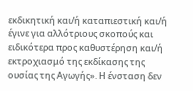εκδικητική και/ή καταπιεστική και/ή έγινε για αλλότριους σκοπούς και ειδικότερα προς καθυστέρηση και/ή εκτροχιασμό της εκδίκασης της ουσίας της Αγωγής». Η ένσταση δεν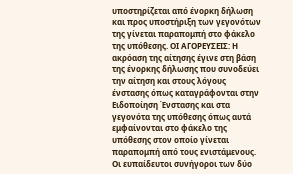υποστηρίζεται από ένορκη δήλωση και προς υποστήριξη των γεγονότων της γίνεται παραπομπή στο φάκελο της υπόθεσης. ΟΙ ΑΓΟΡΕΥΣΕΙΣ: Η ακρόαση της αίτησης έγινε στη βάση της ένορκης δήλωσης που συνοδεύει την αίτηση και στους λόγους ένστασης όπως καταγράφονται στην Ειδοποίηση Ένστασης και στα γεγονότα της υπόθεσης όπως αυτά εμφαίνονται στο φάκελο της υπόθεσης στον οποίο γίνεται παραπομπή από τους ενιστάμενους. Οι ευπαίδευτοι συνήγοροι των δύο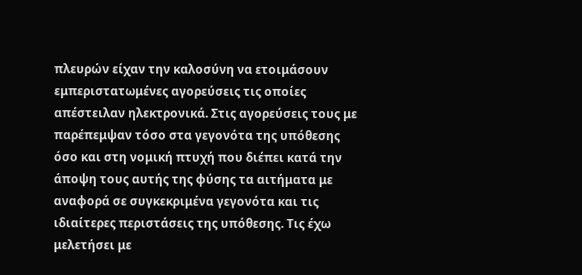πλευρών είχαν την καλοσύνη να ετοιμάσουν εμπεριστατωμένες αγορεύσεις τις οποίες απέστειλαν ηλεκτρονικά. Στις αγορεύσεις τους με παρέπεμψαν τόσο στα γεγονότα της υπόθεσης όσο και στη νομική πτυχή που διέπει κατά την άποψη τους αυτής της φύσης τα αιτήματα με αναφορά σε συγκεκριμένα γεγονότα και τις ιδιαίτερες περιστάσεις της υπόθεσης. Τις έχω μελετήσει με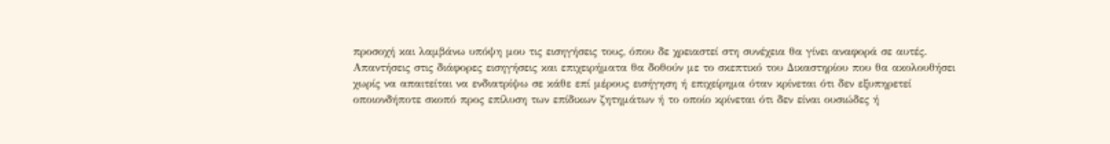προσοχή και λαμβάνω υπόψη μου τις εισηγήσεις τους, όπου δε χρειαστεί στη συνέχεια θα γίνει αναφορά σε αυτές. Απαντήσεις στις διάφορες εισηγήσεις και επιχειρήματα θα δοθούν με το σκεπτικό του Δικαστηρίου που θα ακολουθήσει χωρίς να απαιτείται να ενδιατρίψω σε κάθε επί μέρους εισήγηση ή επιχείρημα όταν κρίνεται ότι δεν εξυπηρετεί οποιονδήποτε σκοπό προς επίλυση των επίδικων ζητημάτων ή το οποίο κρίνεται ότι δεν είναι ουσιώδες ή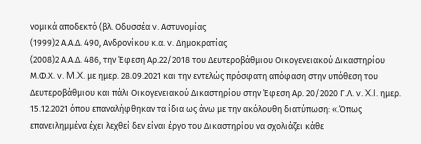νομικά αποδεκτό (βλ. Οδυσσέα v. Αστυνομίας
(1999)2 Α.Α.Δ. 490, Ανδρονίκου κ.α. v. Δημοκρατίας
(2008)2 Α.Α.Δ. 486, την Έφεση Αρ.22/2018 του Δευτεροβάθμιου Οικογενειακού Δικαστηρίου Μ.Φ.Χ. v. M.X. με ημερ. 28.09.2021 και την εντελώς πρόσφατη απόφαση στην υπόθεση του Δευτεροβάθμιου και πάλι Οικογενειακού Δικαστηρίου στην Έφεση Αρ. 20/2020 Γ.Λ. v. X.I. ημερ. 15.12.2021 όπου επαναλήφθηκαν τα ίδια ως άνω με την ακόλουθη διατύπωση: «.Όπως επανειλημμένα έχει λεχθεί δεν είναι έργο του Δικαστηρίου να σχολιάζει κάθε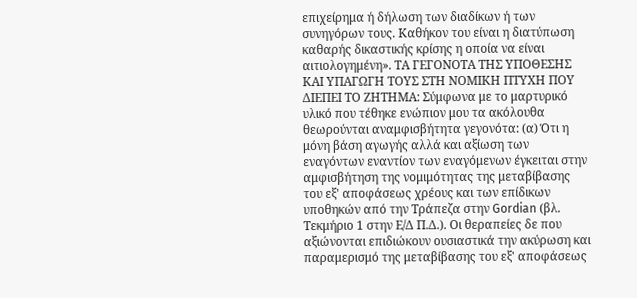επιχείρημα ή δήλωση των διαδίκων ή των συνηγόρων τους. Καθήκον του είναι η διατύπωση καθαρής δικαστικής κρίσης η οποία να είναι αιτιολογημένη». ΤΑ ΓΕΓΟΝΟΤΑ ΤΗΣ ΥΠΟΘΕΣΗΣ ΚΑΙ ΥΠΑΓΩΓΗ ΤΟΥΣ ΣΤΗ ΝΟΜΙΚΗ ΠΤΥΧΗ ΠΟΥ ΔΙΕΠΕΙ ΤΟ ΖΗΤΗΜΑ: Σύμφωνα με το μαρτυρικό υλικό που τέθηκε ενώπιον μου τα ακόλουθα θεωρούνται αναμφισβήτητα γεγονότα: (α) Ότι η μόνη βάση αγωγής αλλά και αξίωση των εναγόντων εναντίον των εναγόμενων έγκειται στην αμφισβήτηση της νομιμότητας της μεταβίβασης του εξ' αποφάσεως χρέους και των επίδικων υποθηκών από την Τράπεζα στην Gordian (βλ. Τεκμήριο 1 στην Ε/Δ Π.Δ.). Οι θεραπείες δε που αξιώνονται επιδιώκουν ουσιαστικά την ακύρωση και παραμερισμό της μεταβίβασης του εξ' αποφάσεως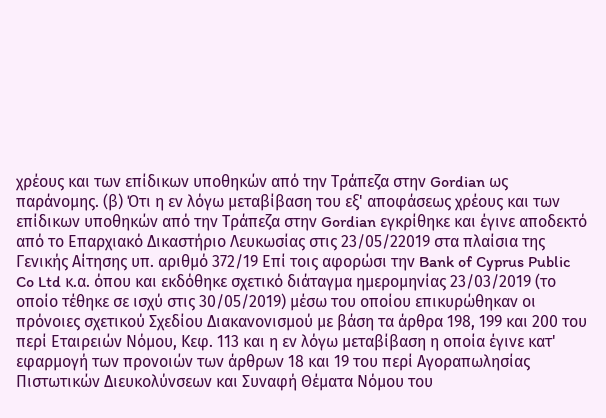χρέους και των επίδικων υποθηκών από την Τράπεζα στην Gordian ως παράνομης. (β) Ότι η εν λόγω μεταβίβαση του εξ' αποφάσεως χρέους και των επίδικων υποθηκών από την Τράπεζα στην Gordian εγκρίθηκε και έγινε αποδεκτό από το Επαρχιακό Δικαστήριο Λευκωσίας στις 23/05/22019 στα πλαίσια της Γενικής Αίτησης υπ. αριθμό 372/19 Επί τοις αφορώσι την Bank of Cyprus Public Co Ltd κ.α. όπου και εκδόθηκε σχετικό διάταγμα ημερομηνίας 23/03/2019 (το οποίο τέθηκε σε ισχύ στις 30/05/2019) μέσω του οποίου επικυρώθηκαν οι πρόνοιες σχετικού Σχεδίου Διακανονισμού με βάση τα άρθρα 198, 199 και 200 του περί Εταιρειών Νόμου, Κεφ. 113 και η εν λόγω μεταβίβαση η οποία έγινε κατ' εφαρμογή των προνοιών των άρθρων 18 και 19 του περί Αγοραπωλησίας Πιστωτικών Διευκολύνσεων και Συναφή Θέματα Νόμου του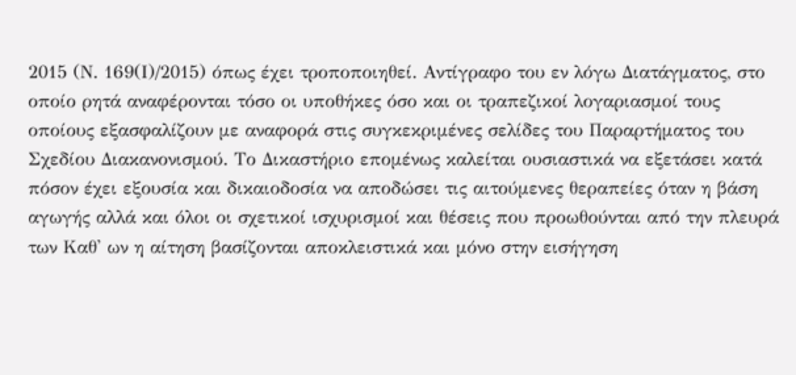2015 (Ν. 169(Ι)/2015) όπως έχει τροποποιηθεί. Αντίγραφο του εν λόγω Διατάγματος, στο οποίο ρητά αναφέρονται τόσο οι υποθήκες όσο και οι τραπεζικοί λογαριασμοί τους οποίους εξασφαλίζουν με αναφορά στις συγκεκριμένες σελίδες του Παραρτήματος του Σχεδίου Διακανονισμού. Το Δικαστήριο επομένως καλείται ουσιαστικά να εξετάσει κατά πόσον έχει εξουσία και δικαιοδοσία να αποδώσει τις αιτούμενες θεραπείες όταν η βάση αγωγής αλλά και όλοι οι σχετικοί ισχυρισμοί και θέσεις που προωθούνται από την πλευρά των Καθ' ων η αίτηση βασίζονται αποκλειστικά και μόνο στην εισήγηση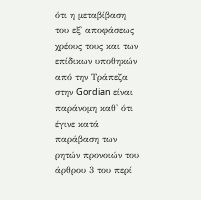ότι η μεταβίβαση του εξ' αποφάσεως χρέους τους και των επίδικων υποθηκών από την Τράπεζα στην Gordian είναι παράνομη καθ' ότι έγινε κατά παράβαση των ρητών προνοιών του άρθρου 3 του περί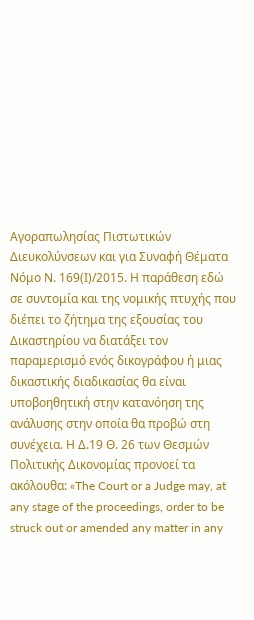Αγοραπωλησίας Πιστωτικών Διευκολύνσεων και για Συναφή Θέματα Νόμο Ν. 169(Ι)/2015. Η παράθεση εδώ σε συντομία και της νομικής πτυχής που διέπει το ζήτημα της εξουσίας του Δικαστηρίου να διατάξει τον παραμερισμό ενός δικογράφου ή μιας δικαστικής διαδικασίας θα είναι υποβοηθητική στην κατανόηση της ανάλυσης στην οποία θα προβώ στη συνέχεια. Η Δ.19 Θ. 26 των Θεσμών Πολιτικής Δικονομίας προνοεί τα ακόλουθα: «The Court or a Judge may, at any stage of the proceedings, order to be struck out or amended any matter in any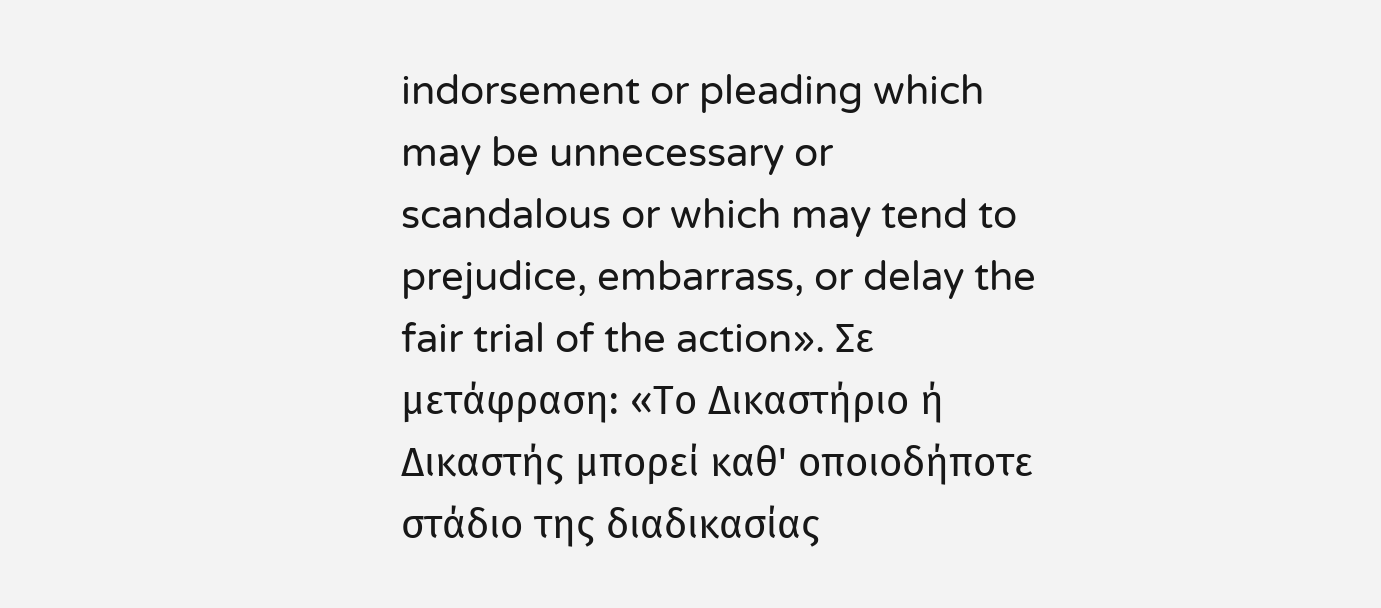indorsement or pleading which may be unnecessary or scandalous or which may tend to prejudice, embarrass, or delay the fair trial of the action». Σε μετάφραση: «Το Δικαστήριο ή Δικαστής μπορεί καθ' οποιοδήποτε στάδιο της διαδικασίας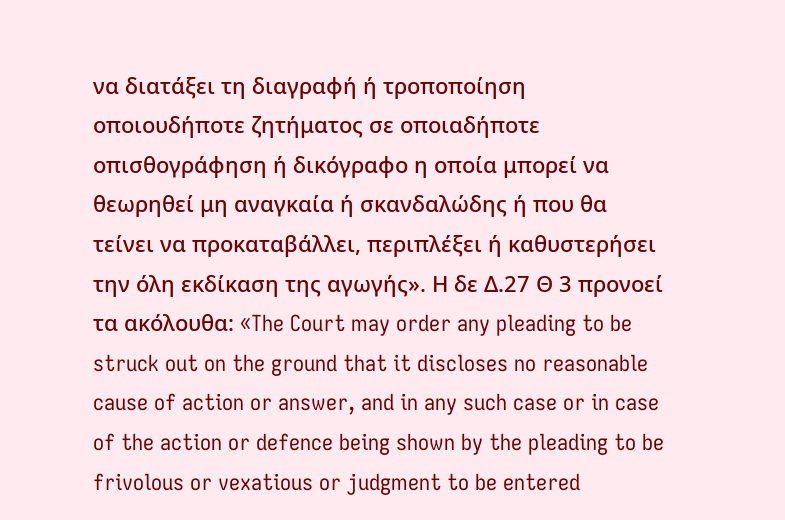να διατάξει τη διαγραφή ή τροποποίηση οποιουδήποτε ζητήματος σε οποιαδήποτε οπισθογράφηση ή δικόγραφο η οποία μπορεί να θεωρηθεί μη αναγκαία ή σκανδαλώδης ή που θα τείνει να προκαταβάλλει, περιπλέξει ή καθυστερήσει την όλη εκδίκαση της αγωγής». Η δε Δ.27 Θ 3 προνοεί τα ακόλουθα: «The Court may order any pleading to be struck out on the ground that it discloses no reasonable cause of action or answer, and in any such case or in case of the action or defence being shown by the pleading to be frivolous or vexatious or judgment to be entered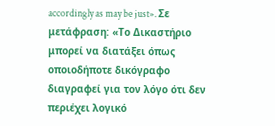accordingly as may be just». Σε μετάφραση: «Το Δικαστήριο μπορεί να διατάξει όπως οποιοδήποτε δικόγραφο διαγραφεί για τον λόγο ότι δεν περιέχει λογικό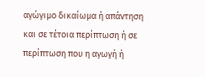αγώγιμο δικαίωμα ή απάντηση και σε τέτοια περίπτωση ή σε περίπτωση που η αγωγή ή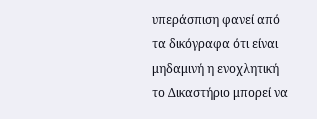υπεράσπιση φανεί από τα δικόγραφα ότι είναι μηδαμινή η ενοχλητική το Δικαστήριο μπορεί να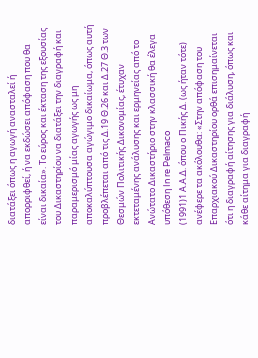διατάξει όπως η αγωγή ανασταλεί ή απορριφθεί, ή να εκδώσει απόφαση που θα είναι δικαία». Το εύρος και έκταση της εξουσίας του Δικαστηρίου να διατάξει την διαγραφή και παραμερισμό μίας αγωγής ως μη αποκαλύπτουσα αγώγιμο δικαίωμα, όπως αυτή προβλέπεται από τις Δ.19 Θ.26 και Δ.27 Θ.3 των Θεσμών Πολιτικής Δικονομίας, έτυχαν εκτεταμένης ανάλυσης και ερμηνείας από το Ανώτατο Δικαστήριο στην κλασσική θα έλεγα υπόθεση In re Pelmaco
(1991)1 Α.Α.Δ. όπου ο Πικής Δ. (ως ήταν τότε) ανέφερε τα ακόλουθα: «Στην απόφαση του Επαρχιακού Δικαστηρίου ορθά επισημαίνεται ότι η διαγραφή αίτησης για διάλυση, όπως και κάθε αίτημα για διαγραφή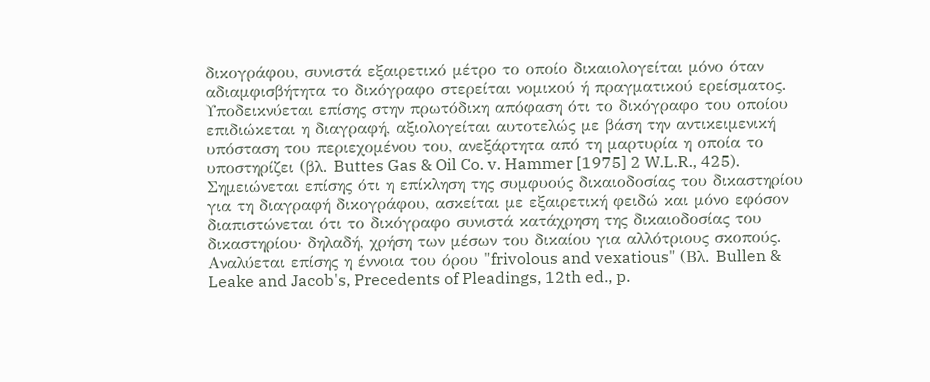δικογράφου, συνιστά εξαιρετικό μέτρο το οποίο δικαιολογείται μόνο όταν αδιαμφισβήτητα το δικόγραφο στερείται νομικού ή πραγματικού ερείσματος. Υποδεικνύεται επίσης στην πρωτόδικη απόφαση ότι το δικόγραφο του οποίου επιδιώκεται η διαγραφή, αξιολογείται αυτοτελώς με βάση την αντικειμενική υπόσταση του περιεχομένου του, ανεξάρτητα από τη μαρτυρία η οποία το υποστηρίζει (βλ. Buttes Gas & Oil Co. v. Hammer [1975] 2 W.L.R., 425). Σημειώνεται επίσης ότι η επίκληση της συμφυούς δικαιοδοσίας του δικαστηρίου για τη διαγραφή δικογράφου, ασκείται με εξαιρετική φειδώ και μόνο εφόσον διαπιστώνεται ότι το δικόγραφο συνιστά κατάχρηση της δικαιοδοσίας του δικαστηρίου· δηλαδή, χρήση των μέσων του δικαίου για αλλότριους σκοπούς. Αναλύεται επίσης η έννοια του όρου "frivolous and vexatious" (Βλ. Bullen & Leake and Jacob's, Precedents of Pleadings, 12th ed., p.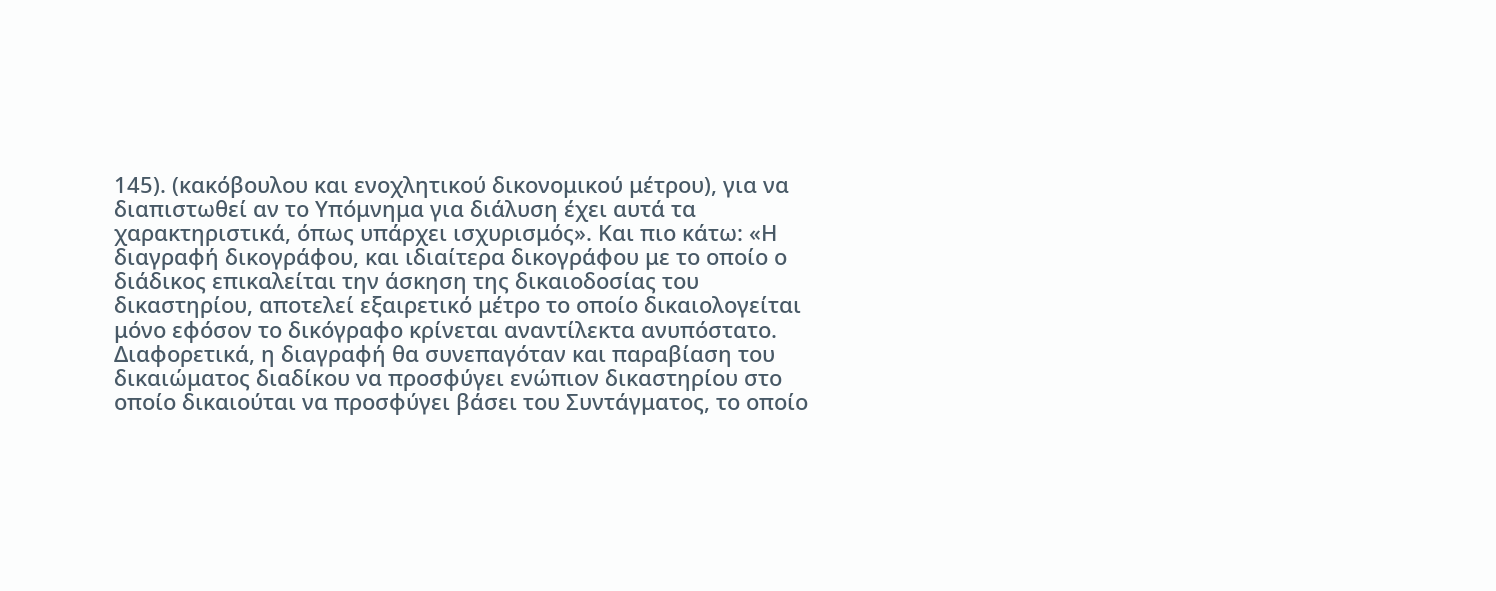145). (κακόβουλου και ενοχλητικού δικονομικού μέτρου), για να διαπιστωθεί αν το Υπόμνημα για διάλυση έχει αυτά τα χαρακτηριστικά, όπως υπάρχει ισχυρισμός». Και πιο κάτω: «Η διαγραφή δικογράφου, και ιδιαίτερα δικογράφου με το οποίο ο διάδικος επικαλείται την άσκηση της δικαιοδοσίας του δικαστηρίου, αποτελεί εξαιρετικό μέτρο το οποίο δικαιολογείται μόνο εφόσον το δικόγραφο κρίνεται αναντίλεκτα ανυπόστατο. Διαφορετικά, η διαγραφή θα συνεπαγόταν και παραβίαση του δικαιώματος διαδίκου να προσφύγει ενώπιον δικαστηρίου στο οποίο δικαιούται να προσφύγει βάσει του Συντάγματος, το οποίο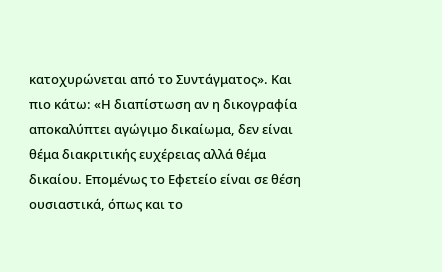κατοχυρώνεται από το Συντάγματος». Και πιο κάτω: «Η διαπίστωση αν η δικογραφία αποκαλύπτει αγώγιμο δικαίωμα, δεν είναι θέμα διακριτικής ευχέρειας αλλά θέμα δικαίου. Επομένως το Εφετείο είναι σε θέση ουσιαστικά, όπως και το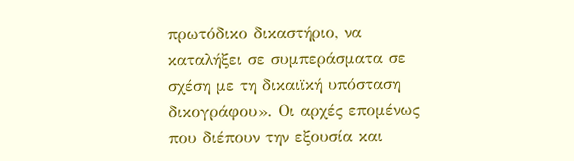πρωτόδικο δικαστήριο, να καταλήξει σε συμπεράσματα σε σχέση με τη δικαιϊκή υπόσταση δικογράφου». Οι αρχές επομένως που διέπουν την εξουσία και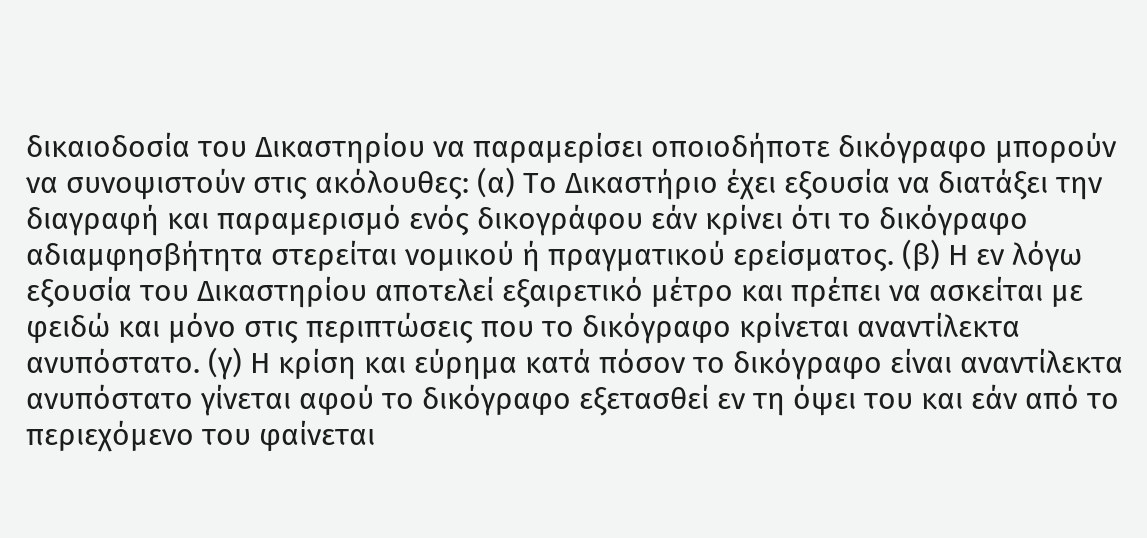δικαιοδοσία του Δικαστηρίου να παραμερίσει οποιοδήποτε δικόγραφο μπορούν να συνοψιστούν στις ακόλουθες: (α) Το Δικαστήριο έχει εξουσία να διατάξει την διαγραφή και παραμερισμό ενός δικογράφου εάν κρίνει ότι το δικόγραφο αδιαμφησβήτητα στερείται νομικού ή πραγματικού ερείσματος. (β) Η εν λόγω εξουσία του Δικαστηρίου αποτελεί εξαιρετικό μέτρο και πρέπει να ασκείται με φειδώ και μόνο στις περιπτώσεις που το δικόγραφο κρίνεται αναντίλεκτα ανυπόστατο. (γ) Η κρίση και εύρημα κατά πόσον το δικόγραφο είναι αναντίλεκτα ανυπόστατο γίνεται αφού το δικόγραφο εξετασθεί εν τη όψει του και εάν από το περιεχόμενο του φαίνεται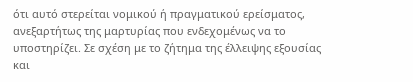ότι αυτό στερείται νομικού ή πραγματικού ερείσματος, ανεξαρτήτως της μαρτυρίας που ενδεχομένως να το υποστηρίζει. Σε σχέση με το ζήτημα της έλλειψης εξουσίας και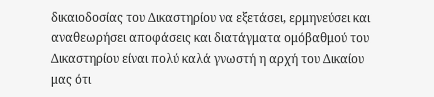δικαιοδοσίας του Δικαστηρίου να εξετάσει, ερμηνεύσει και αναθεωρήσει αποφάσεις και διατάγματα ομόβαθμού του Δικαστηρίου είναι πολύ καλά γνωστή η αρχή του Δικαίου μας ότι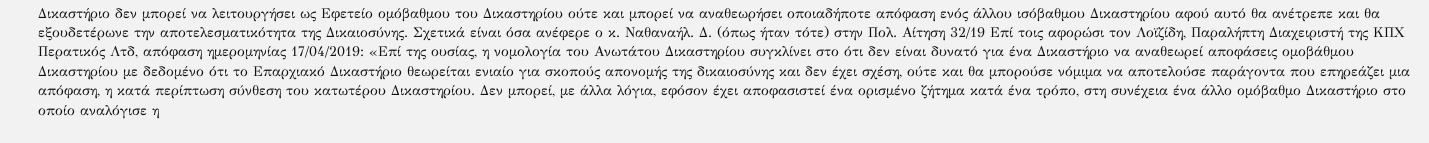Δικαστήριο δεν μπορεί να λειτουργήσει ως Εφετείο ομόβαθμου του Δικαστηρίου ούτε και μπορεί να αναθεωρήσει οποιαδήποτε απόφαση ενός άλλου ισόβαθμου Δικαστηρίου αφού αυτό θα ανέτρεπε και θα εξουδετέρωνε την αποτελεσματικότητα της Δικαιοσύνης. Σχετικά είναι όσα ανέφερε ο κ. Ναθαναήλ. Δ. (όπως ήταν τότε) στην Πολ. Αίτηση 32/19 Επί τοις αφορώσι τον Λοϊζίδη, Παραλήπτη Διαχειριστή της ΚΠΧ Περατικός Λτδ, απόφαση ημερομηνίας 17/04/2019: «Επί της ουσίας, η νομολογία του Ανωτάτου Δικαστηρίου συγκλίνει στο ότι δεν είναι δυνατό για ένα Δικαστήριο να αναθεωρεί αποφάσεις ομοβάθμου Δικαστηρίου με δεδομένο ότι το Επαρχιακό Δικαστήριο θεωρείται ενιαίο για σκοπούς απονομής της δικαιοσύνης και δεν έχει σχέση, ούτε και θα μπορούσε νόμιμα να αποτελούσε παράγοντα που επηρεάζει μια απόφαση, η κατά περίπτωση σύνθεση του κατωτέρου Δικαστηρίου. Δεν μπορεί, με άλλα λόγια, εφόσον έχει αποφασιστεί ένα ορισμένο ζήτημα κατά ένα τρόπο, στη συνέχεια ένα άλλο ομόβαθμο Δικαστήριο στο οποίο αναλόγισε η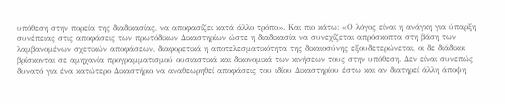υπόθεση στην πορεία της διαδικασίας, να αποφασίζει κατά άλλο τρόπο». Και πιο κάτω: «Ο λόγος είναι η ανάγκη για ύπαρξη συνέπειας στις αποφάσεις των πρωτόδικων Δικαστηρίων ώστε η διαδικασία να συνεχίζεται απρόσκοπτα στη βάση των λαμβανομένων σχετικών αποφάσεων, διαφορετικά η αποτελεσματικότητα της δικαιοσύνης εξουδετερώνεται, οι δε διάδικοι βρίσκονται σε αμηχανία προγραμματισμού ουσιαστικά και δικονομικά των κινήσεων τους στην υπόθεση. Δεν είναι συνεπώς δυνατό για ένα κατώτερο Δικαστήριο να αναθεωρηθεί αποφάσεις του ιδίου Δικαστηρίου έστω και αν διατηρεί άλλη άποψη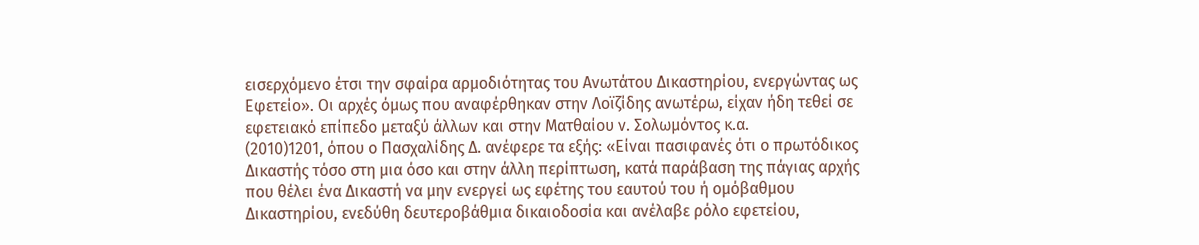εισερχόμενο έτσι την σφαίρα αρμοδιότητας του Ανωτάτου Δικαστηρίου, ενεργώντας ως Εφετείο». Οι αρχές όμως που αναφέρθηκαν στην Λοϊζίδης ανωτέρω, είχαν ήδη τεθεί σε εφετειακό επίπεδο μεταξύ άλλων και στην Ματθαίου ν. Σολωμόντος κ.α.
(2010)1201, όπου ο Πασχαλίδης Δ. ανέφερε τα εξής: «Είναι πασιφανές ότι ο πρωτόδικος Δικαστής τόσο στη μια όσο και στην άλλη περίπτωση, κατά παράβαση της πάγιας αρχής που θέλει ένα Δικαστή να μην ενεργεί ως εφέτης του εαυτού του ή ομόβαθμου Δικαστηρίου, ενεδύθη δευτεροβάθμια δικαιοδοσία και ανέλαβε ρόλο εφετείου,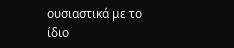ουσιαστικά με το ίδιο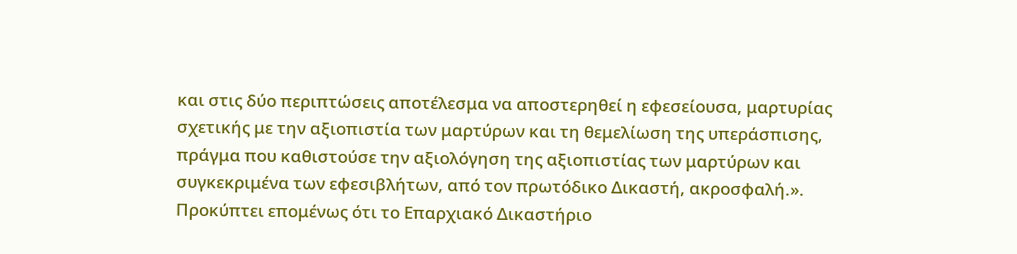και στις δύο περιπτώσεις αποτέλεσμα να αποστερηθεί η εφεσείουσα, μαρτυρίας σχετικής με την αξιοπιστία των μαρτύρων και τη θεμελίωση της υπεράσπισης, πράγμα που καθιστούσε την αξιολόγηση της αξιοπιστίας των μαρτύρων και συγκεκριμένα των εφεσιβλήτων, από τον πρωτόδικο Δικαστή, ακροσφαλή.». Προκύπτει επομένως ότι το Επαρχιακό Δικαστήριο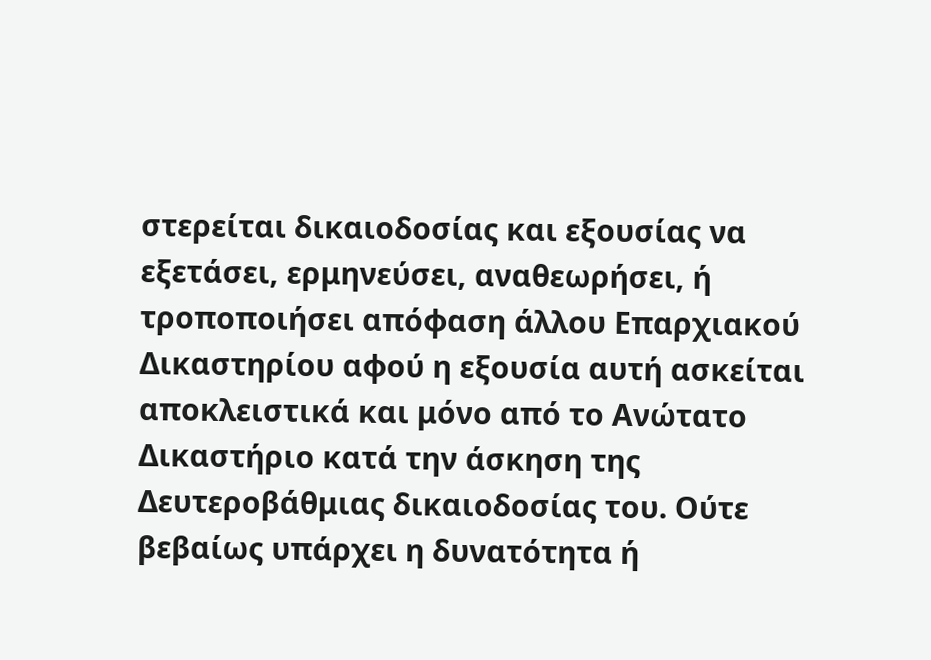στερείται δικαιοδοσίας και εξουσίας να εξετάσει, ερμηνεύσει, αναθεωρήσει, ή τροποποιήσει απόφαση άλλου Επαρχιακού Δικαστηρίου αφού η εξουσία αυτή ασκείται αποκλειστικά και μόνο από το Ανώτατο Δικαστήριο κατά την άσκηση της Δευτεροβάθμιας δικαιοδοσίας του. Ούτε βεβαίως υπάρχει η δυνατότητα ή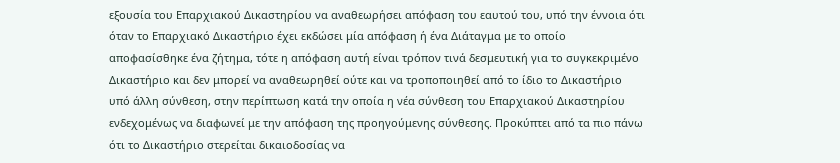εξουσία του Επαρχιακού Δικαστηρίου να αναθεωρήσει απόφαση του εαυτού του, υπό την έννοια ότι όταν το Επαρχιακό Δικαστήριο έχει εκδώσει μία απόφαση ή ένα Διάταγμα με το οποίο αποφασίσθηκε ένα ζήτημα, τότε η απόφαση αυτή είναι τρόπον τινά δεσμευτική για το συγκεκριμένο Δικαστήριο και δεν μπορεί να αναθεωρηθεί ούτε και να τροποποιηθεί από το ίδιο το Δικαστήριο υπό άλλη σύνθεση, στην περίπτωση κατά την οποία η νέα σύνθεση του Επαρχιακού Δικαστηρίου ενδεχομένως να διαφωνεί με την απόφαση της προηγούμενης σύνθεσης. Προκύπτει από τα πιο πάνω ότι το Δικαστήριο στερείται δικαιοδοσίας να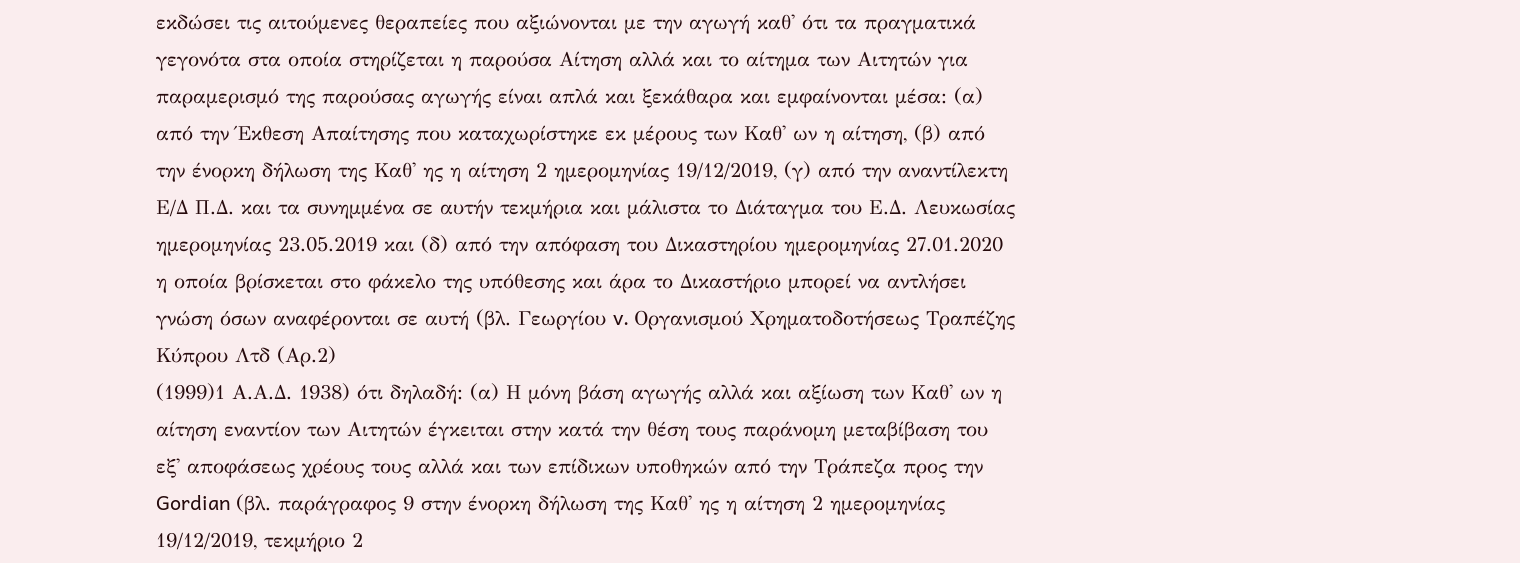εκδώσει τις αιτούμενες θεραπείες που αξιώνονται με την αγωγή καθ' ότι τα πραγματικά γεγονότα στα οποία στηρίζεται η παρούσα Αίτηση αλλά και το αίτημα των Αιτητών για παραμερισμό της παρούσας αγωγής είναι απλά και ξεκάθαρα και εμφαίνονται μέσα: (α) από την Έκθεση Απαίτησης που καταχωρίστηκε εκ μέρους των Καθ' ων η αίτηση, (β) από την ένορκη δήλωση της Καθ' ης η αίτηση 2 ημερομηνίας 19/12/2019, (γ) από την αναντίλεκτη Ε/Δ Π.Δ. και τα συνημμένα σε αυτήν τεκμήρια και μάλιστα το Διάταγμα του Ε.Δ. Λευκωσίας ημερομηνίας 23.05.2019 και (δ) από την απόφαση του Δικαστηρίου ημερομηνίας 27.01.2020 η οποία βρίσκεται στο φάκελο της υπόθεσης και άρα το Δικαστήριο μπορεί να αντλήσει γνώση όσων αναφέρονται σε αυτή (βλ. Γεωργίου v. Οργανισμού Χρηματοδοτήσεως Τραπέζης Κύπρου Λτδ (Αρ.2)
(1999)1 Α.Α.Δ. 1938) ότι δηλαδή: (α) Η μόνη βάση αγωγής αλλά και αξίωση των Καθ' ων η αίτηση εναντίον των Αιτητών έγκειται στην κατά την θέση τους παράνομη μεταβίβαση του εξ' αποφάσεως χρέους τους αλλά και των επίδικων υποθηκών από την Τράπεζα προς την Gordian (βλ. παράγραφος 9 στην ένορκη δήλωση της Καθ' ης η αίτηση 2 ημερομηνίας 19/12/2019, τεκμήριο 2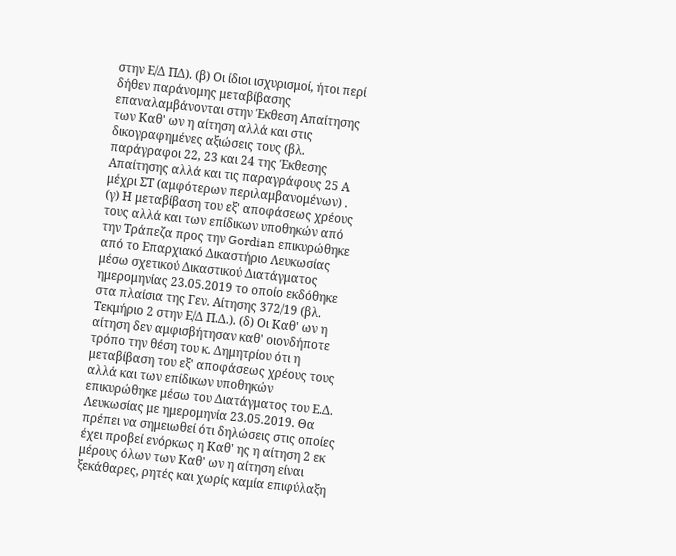στην Ε/Δ ΠΔ). (β) Οι ίδιοι ισχυρισμοί, ήτοι περί δήθεν παράνομης μεταβίβασης επαναλαμβάνονται στην Έκθεση Απαίτησης των Καθ' ων η αίτηση αλλά και στις δικογραφημένες αξιώσεις τους (βλ. παράγραφοι 22, 23 και 24 της Έκθεσης Απαίτησης αλλά και τις παραγράφους 25 Α μέχρι ΣΤ (αμφότερων περιλαμβανομένων) . (γ) Η μεταβίβαση του εξ' αποφάσεως χρέους τους αλλά και των επίδικων υποθηκών από την Τράπεζα προς την Gordian επικυρώθηκε από το Επαρχιακό Δικαστήριο Λευκωσίας μέσω σχετικού Δικαστικού Διατάγματος ημερομηνίας 23.05.2019 το οποίο εκδόθηκε στα πλαίσια της Γεν. Αίτησης 372/19 (βλ. Τεκμήριο 2 στην Ε/Δ Π.Δ.). (δ) Οι Καθ' ων η αίτηση δεν αμφισβήτησαν καθ' οιονδήποτε τρόπο την θέση του κ. Δημητρίου ότι η μεταβίβαση του εξ' αποφάσεως χρέους τους αλλά και των επίδικων υποθηκών επικυρώθηκε μέσω του Διατάγματος του Ε.Δ. Λευκωσίας με ημερομηνία 23.05.2019. Θα πρέπει να σημειωθεί ότι δηλώσεις στις οποίες έχει προβεί ενόρκως η Καθ' ης η αίτηση 2 εκ μέρους όλων των Καθ' ων η αίτηση είναι ξεκάθαρες, ρητές και χωρίς καμία επιφύλαξη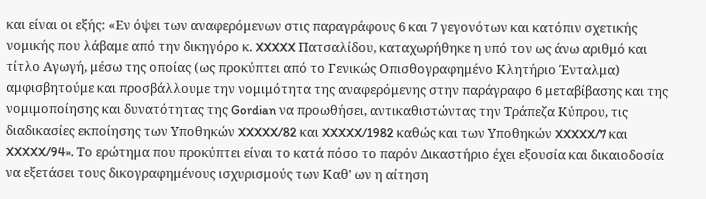και είναι οι εξής: «Εν όψει των αναφερόμενων στις παραγράφους 6 και 7 γεγονότων και κατόπιν σχετικής νομικής που λάβαμε από την δικηγόρο κ. XXXXX Πατσαλίδου, καταχωρήθηκε η υπό τον ως άνω αριθμό και τίτλο Αγωγή, μέσω της οποίας (ως προκύπτει από το Γενικώς Οπισθογραφημένο Κλητήριο Ένταλμα) αμφισβητούμε και προσβάλλουμε την νομιμότητα της αναφερόμενης στην παράγραφο 6 μεταβίβασης και της νομιμοποίησης και δυνατότητας της Gordian να προωθήσει, αντικαθιστώντας την Τράπεζα Κύπρου, τις διαδικασίες εκποίησης των Υποθηκών XXXXX/82 και XXXXX/1982 καθώς και των Υποθηκών XXXXX/7 και XXXXX/94». Το ερώτημα που προκύπτει είναι το κατά πόσο το παρόν Δικαστήριο έχει εξουσία και δικαιοδοσία να εξετάσει τους δικογραφημένους ισχυρισμούς των Καθ' ων η αίτηση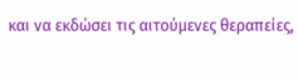και να εκδώσει τις αιτούμενες θεραπείες,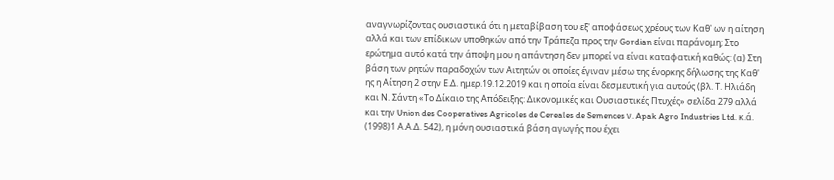αναγνωρίζοντας ουσιαστικά ότι η μεταβίβαση του εξ' αποφάσεως χρέους των Καθ' ων η αίτηση αλλά και των επίδικων υποθηκών από την Τράπεζα προς την Gordian είναι παράνομη; Στο ερώτημα αυτό κατά την άποψη μου η απάντηση δεν μπορεί να είναι καταφατική καθώς: (α) Στη βάση των ρητών παραδοχών των Αιτητών οι οποίες έγιναν μέσω της ένορκης δήλωσης της Καθ' ης η Αίτηση 2 στην Ε.Δ. ημερ.19.12.2019 και η οποία είναι δεσμευτική για αυτούς (βλ. Τ. Ηλιάδη και Ν. Σάντη «Το Δίκαιο της Απόδειξης: Δικονομικές και Ουσιαστικές Πτυχές» σελίδα 279 αλλά και την Union des Cooperatives Agricoles de Cereales de Semences ν. Apak Agro Industries Ltd. κ.ά.
(1998)1 Α.Α.Δ. 542), η μόνη ουσιαστικά βάση αγωγής που έχει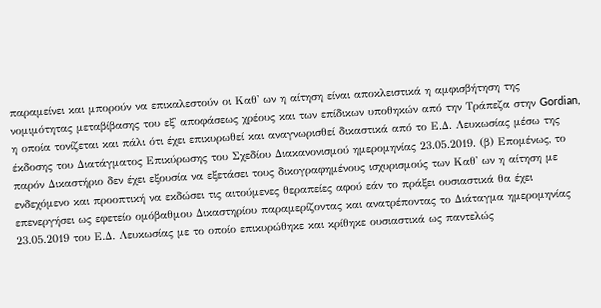παραμείνει και μπορούν να επικαλεστούν οι Καθ' ων η αίτηση είναι αποκλειστικά η αμφισβήτηση της νομιμότητας μεταβίβασης του εξ' αποφάσεως χρέους και των επίδικων υποθηκών από την Τράπεζα στην Gordian, η οποία τονίζεται και πάλι ότι έχει επικυρωθεί και αναγνωρισθεί δικαστικά από το Ε.Δ. Λευκωσίας μέσω της έκδοσης του Διατάγματος Επικύρωσης του Σχεδίου Διακανονισμού ημερομηνίας 23.05.2019. (β) Επομένως, το παρόν Δικαστήριο δεν έχει εξουσία να εξετάσει τους δικογραφημένους ισχυρισμούς των Καθ' ων η αίτηση με ενδεχόμενο και προοπτική να εκδώσει τις αιτούμενες θεραπείες αφού εάν το πράξει ουσιαστικά θα έχει επενεργήσει ως εφετείο ομόβαθμου Δικαστηρίου παραμερίζοντας και ανατρέποντας το Διάταγμα ημερομηνίας 23.05.2019 του Ε.Δ. Λευκωσίας με το οποίο επικυρώθηκε και κρίθηκε ουσιαστικά ως παντελώς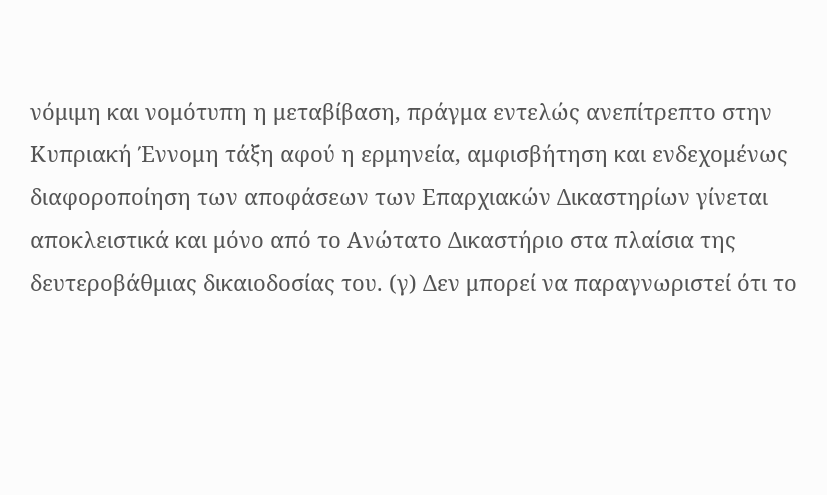νόμιμη και νομότυπη η μεταβίβαση, πράγμα εντελώς ανεπίτρεπτο στην Κυπριακή Έννομη τάξη αφού η ερμηνεία, αμφισβήτηση και ενδεχομένως διαφοροποίηση των αποφάσεων των Επαρχιακών Δικαστηρίων γίνεται αποκλειστικά και μόνο από το Ανώτατο Δικαστήριο στα πλαίσια της δευτεροβάθμιας δικαιοδοσίας του. (γ) Δεν μπορεί να παραγνωριστεί ότι το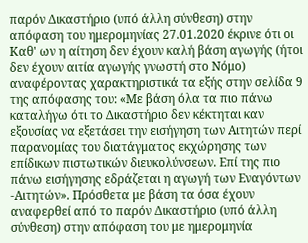παρόν Δικαστήριο (υπό άλλη σύνθεση) στην απόφαση του ημερομηνίας 27.01.2020 έκρινε ότι οι Καθ' ων η αίτηση δεν έχουν καλή βάση αγωγής (ήτοι δεν έχουν αιτία αγωγής γνωστή στο Νόμο) αναφέροντας χαρακτηριστικά τα εξής στην σελίδα 9 της απόφασης του: «Με βάση όλα τα πιο πάνω καταλήγω ότι το Δικαστήριο δεν κέκτηται καν εξουσίας να εξετάσει την εισήγηση των Αιτητών περί παρανομίας του διατάγματος εκχώρησης των επίδικων πιστωτικών διευκολύνσεων. Επί της πιο πάνω εισήγησης εδράζεται η αγωγή των Εναγόντων -Αιτητών». Πρόσθετα με βάση τα όσα έχουν αναφερθεί από το παρόν Δικαστήριο (υπό άλλη σύνθεση) στην απόφαση του με ημερομηνία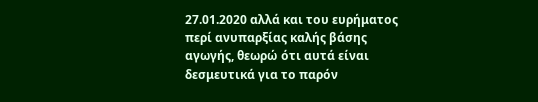27.01.2020 αλλά και του ευρήματος περί ανυπαρξίας καλής βάσης αγωγής, θεωρώ ότι αυτά είναι δεσμευτικά για το παρόν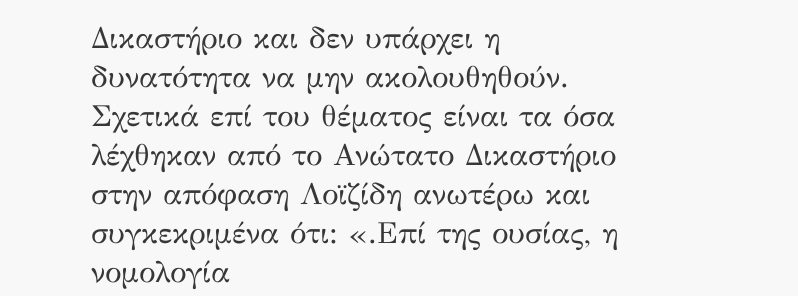Δικαστήριο και δεν υπάρχει η δυνατότητα να μην ακολουθηθούν. Σχετικά επί του θέματος είναι τα όσα λέχθηκαν από το Ανώτατο Δικαστήριο στην απόφαση Λοϊζίδη ανωτέρω και συγκεκριμένα ότι: «.Επί της ουσίας, η νομολογία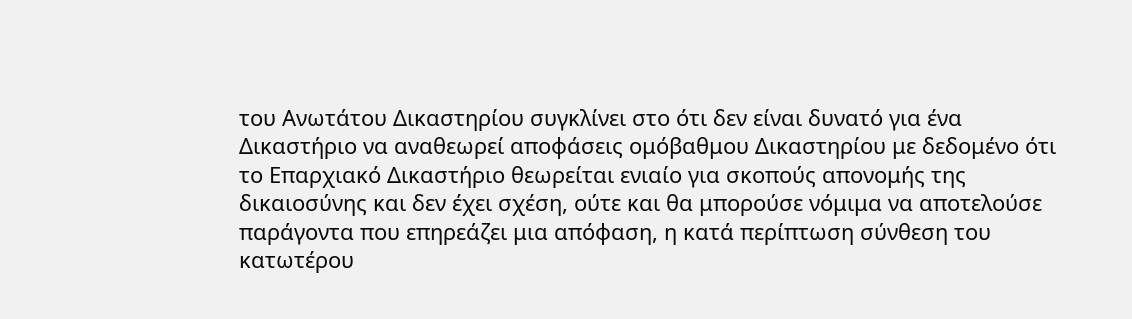του Ανωτάτου Δικαστηρίου συγκλίνει στο ότι δεν είναι δυνατό για ένα Δικαστήριο να αναθεωρεί αποφάσεις ομόβαθμου Δικαστηρίου με δεδομένο ότι το Επαρχιακό Δικαστήριο θεωρείται ενιαίο για σκοπούς απονομής της δικαιοσύνης και δεν έχει σχέση, ούτε και θα μπορούσε νόμιμα να αποτελούσε παράγοντα που επηρεάζει μια απόφαση, η κατά περίπτωση σύνθεση του κατωτέρου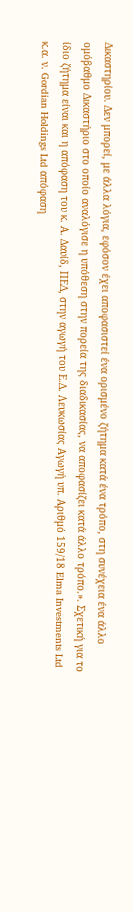Δικαστηρίου. Δεν μπορεί, με άλλα λόγια, εφόσον έχει αποφασιστεί ένα ορισμένο ζήτημα κατά ένα τρόπο, στη συνέχεια ένα άλλο ομόβαθμο Δικαστήριο στο οποίο αναλόγισε η υπόθεση στην πορεία της διαδικασίας, να αποφασίζει κατά άλλο τρόπο.». Σχετική για το ίδιο ζήτημα είναι και η απόφαση του κ. Α. Δαυίδ, ΠΕΔ, στην αγωγή του Ε.Δ. Λευκωσίας Αγωγή υπ. Αριθμό 159/18 Elma Investments Ltd κ.α. ν. Gordian Holdings Ltd απόφαση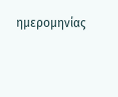ημερομηνίας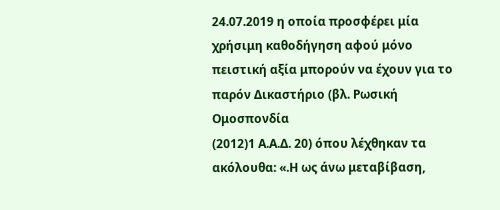24.07.2019 η οποία προσφέρει μία χρήσιμη καθοδήγηση αφού μόνο πειστική αξία μπορούν να έχουν για το παρόν Δικαστήριο (βλ. Ρωσική Ομοσπονδία
(2012)1 Α.Α.Δ. 20) όπου λέχθηκαν τα ακόλουθα: «.Η ως άνω μεταβίβαση,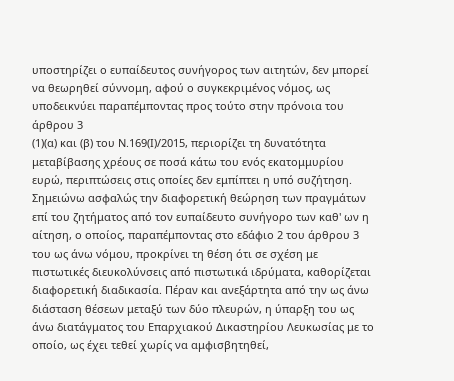υποστηρίζει ο ευπαίδευτος συνήγορος των αιτητών, δεν μπορεί να θεωρηθεί σύννομη, αφού ο συγκεκριμένος νόμος, ως υποδεικνύει παραπέμποντας προς τούτο στην πρόνοια του άρθρου 3
(1)(α) και (β) του Ν.169(Ι)/2015, περιορίζει τη δυνατότητα μεταβίβασης χρέους σε ποσά κάτω του ενός εκατομμυρίου ευρώ, περιπτώσεις στις οποίες δεν εμπίπτει η υπό συζήτηση. Σημειώνω ασφαλώς την διαφορετική θεώρηση των πραγμάτων επί του ζητήματος από τον ευπαίδευτο συνήγορο των καθ' ων η αίτηση, ο οποίος, παραπέμποντας στο εδάφιο 2 του άρθρου 3 του ως άνω νόμου, προκρίνει τη θέση ότι σε σχέση με πιστωτικές διευκολύνσεις από πιστωτικά ιδρύματα, καθορίζεται διαφορετική διαδικασία. Πέραν και ανεξάρτητα από την ως άνω διάσταση θέσεων μεταξύ των δύο πλευρών, η ύπαρξη του ως άνω διατάγματος του Επαρχιακού Δικαστηρίου Λευκωσίας με το οποίο, ως έχει τεθεί χωρίς να αμφισβητηθεί,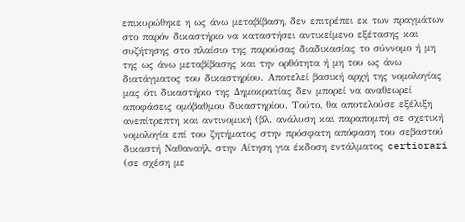επικυρώθηκε η ως άνω μεταβίβαση, δεν επιτρέπει εκ των πραγμάτων στο παρόν δικαστήριο να καταστήσει αντικείμενο εξέτασης και συζήτησης στο πλαίσιο της παρούσας διαδικασίας το σύννομο ή μη της ως άνω μεταβίβασης και την ορθότητα ή μη του ως άνω διατάγματος του δικαστηρίου. Αποτελεί βασική αρχή της νομολογίας μας ότι δικαστήριο της Δημοκρατίας δεν μπορεί να αναθεωρεί αποφάσεις ομόβαθμου δικαστηρίου. Τούτο, θα αποτελούσε εξέλιξη ανεπίτρεπτη και αντινομική (βλ. ανάλυση και παραπομπή σε σχετική νομολογία επί του ζητήματος στην πρόσφατη απόφαση του σεβαστού δικαστή Ναθαναήλ, στην Αίτηση για έκδοση εντάλματος certiorari (σε σχέση με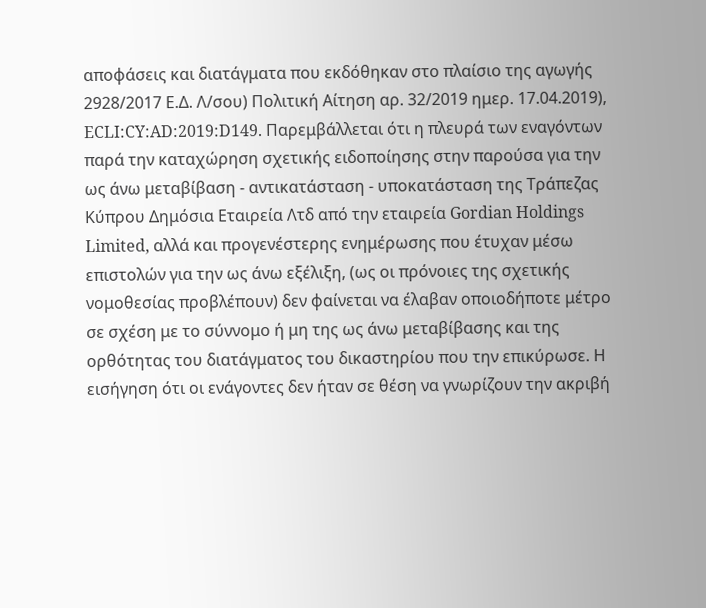αποφάσεις και διατάγματα που εκδόθηκαν στο πλαίσιο της αγωγής 2928/2017 Ε.Δ. Λ/σου) Πολιτική Αίτηση αρ. 32/2019 ημερ. 17.04.2019), ECLI:CY:AD:2019:D149. Παρεμβάλλεται ότι η πλευρά των εναγόντων παρά την καταχώρηση σχετικής ειδοποίησης στην παρούσα για την ως άνω μεταβίβαση - αντικατάσταση - υποκατάσταση της Τράπεζας Κύπρου Δημόσια Εταιρεία Λτδ από την εταιρεία Gordian Holdings Limited, αλλά και προγενέστερης ενημέρωσης που έτυχαν μέσω επιστολών για την ως άνω εξέλιξη, (ως οι πρόνοιες της σχετικής νομοθεσίας προβλέπουν) δεν φαίνεται να έλαβαν οποιοδήποτε μέτρο σε σχέση με το σύννομο ή μη της ως άνω μεταβίβασης και της ορθότητας του διατάγματος του δικαστηρίου που την επικύρωσε. Η εισήγηση ότι οι ενάγοντες δεν ήταν σε θέση να γνωρίζουν την ακριβή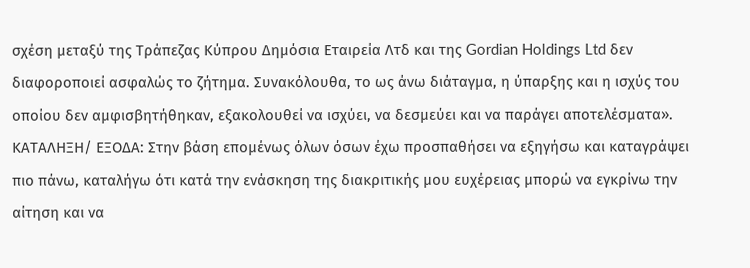σχέση μεταξύ της Τράπεζας Κύπρου Δημόσια Εταιρεία Λτδ και της Gordian Holdings Ltd δεν διαφοροποιεί ασφαλώς το ζήτημα. Συνακόλουθα, το ως άνω διάταγμα, η ύπαρξης και η ισχύς του οποίου δεν αμφισβητήθηκαν, εξακολουθεί να ισχύει, να δεσμεύει και να παράγει αποτελέσματα». ΚΑΤΑΛΗΞΗ/ ΕΞΟΔΑ: Στην βάση επομένως όλων όσων έχω προσπαθήσει να εξηγήσω και καταγράψει πιο πάνω, καταλήγω ότι κατά την ενάσκηση της διακριτικής μου ευχέρειας μπορώ να εγκρίνω την αίτηση και να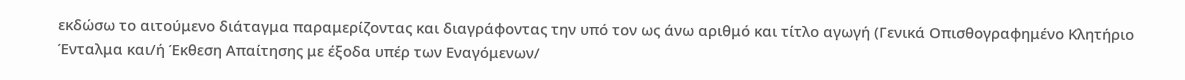εκδώσω το αιτούμενο διάταγμα παραμερίζοντας και διαγράφοντας την υπό τον ως άνω αριθμό και τίτλο αγωγή (Γενικά Οπισθογραφημένο Κλητήριο Ένταλμα και/ή Έκθεση Απαίτησης με έξοδα υπέρ των Εναγόμενων/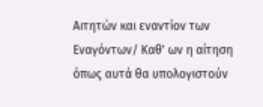Αιτητών και εναντίον των Εναγόντων/ Καθ' ων η αίτηση όπως αυτά θα υπολογιστούν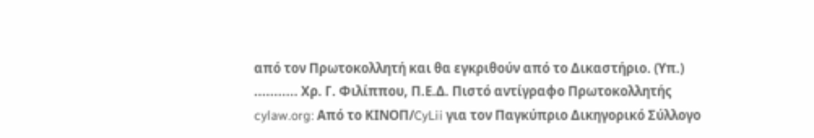από τον Πρωτοκολλητή και θα εγκριθούν από το Δικαστήριο. (Υπ.) ........... Χρ. Γ. Φιλίππου, Π.Ε.Δ. Πιστό αντίγραφο Πρωτοκολλητής cylaw.org: Από το ΚΙΝOΠ/CyLii για τον Παγκύπριο Δικηγορικό Σύλλογο